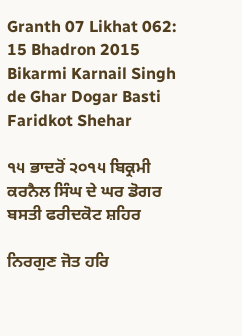Granth 07 Likhat 062: 15 Bhadron 2015 Bikarmi Karnail Singh de Ghar Dogar Basti Faridkot Shehar

੧੫ ਭਾਦਰੋਂ ੨੦੧੫ ਬਿਕ੍ਰਮੀ ਕਰਨੈਲ ਸਿੰਘ ਦੇ ਘਰ ਡੋਗਰ ਬਸਤੀ ਫਰੀਦਕੋਟ ਸ਼ਹਿਰ

ਨਿਰਗੁਣ ਜੋਤ ਹਰਿ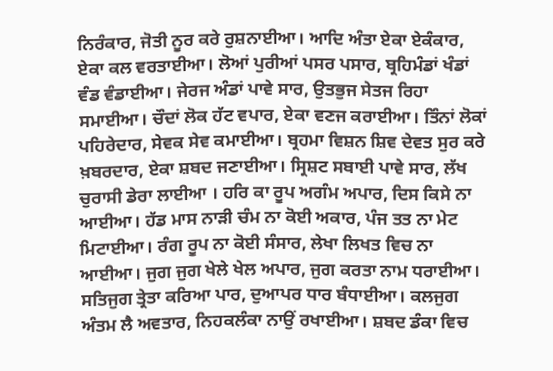ਨਿਰੰਕਾਰ, ਜੋਤੀ ਨੂਰ ਕਰੇ ਰੁਸ਼ਨਾਈਆ। ਆਦਿ ਅੰਤਾ ਏਕਾ ਏਕੰਕਾਰ, ਏਕਾ ਕਲ ਵਰਤਾਈਆ। ਲੋਆਂ ਪੁਰੀਆਂ ਪਸਰ ਪਸਾਰ, ਬ੍ਰਹਿਮੰਡਾਂ ਖੰਡਾਂ ਵੰਡ ਵੰਡਾਈਆ। ਜੇਰਜ ਅੰਡਾਂ ਪਾਵੇ ਸਾਰ, ਉਤਭੁਜ ਸੇਤਜ ਰਿਹਾ ਸਮਾਈਆ। ਚੌਦਾਂ ਲੋਕ ਹੱਟ ਵਪਾਰ, ਏਕਾ ਵਣਜ ਕਰਾਈਆ। ਤਿੰਨਾਂ ਲੋਕਾਂ ਪਹਿਰੇਦਾਰ, ਸੇਵਕ ਸੇਵ ਕਮਾਈਆ। ਬ੍ਰਹਮਾ ਵਿਸ਼ਨ ਸ਼ਿਵ ਦੇਵਤ ਸੁਰ ਕਰੇ ਖ਼ਬਰਦਾਰ, ਏਕਾ ਸ਼ਬਦ ਜਣਾਈਆ। ਸ੍ਰਿਸ਼ਟ ਸਬਾਈ ਪਾਵੇ ਸਾਰ, ਲੱਖ ਚੁਰਾਸੀ ਡੇਰਾ ਲਾਈਆ । ਹਰਿ ਕਾ ਰੂਪ ਅਗੰਮ ਅਪਾਰ, ਦਿਸ ਕਿਸੇ ਨਾ ਆਈਆ। ਹੱਡ ਮਾਸ ਨਾੜੀ ਚੰਮ ਨਾ ਕੋਈ ਅਕਾਰ, ਪੰਜ ਤਤ ਨਾ ਮੇਟ ਮਿਟਾਈਆ। ਰੰਗ ਰੂਪ ਨਾ ਕੋਈ ਸੰਸਾਰ, ਲੇਖਾ ਲਿਖਤ ਵਿਚ ਨਾ ਆਈਆ। ਜੁਗ ਜੁਗ ਖੇਲੇ ਖੇਲ ਅਪਾਰ, ਜੁਗ ਕਰਤਾ ਨਾਮ ਧਰਾਈਆ। ਸਤਿਜੁਗ ਤ੍ਰੇਤਾ ਕਰਿਆ ਪਾਰ, ਦੁਆਪਰ ਧਾਰ ਬੰਧਾਈਆ। ਕਲਜੁਗ ਅੰਤਮ ਲੈ ਅਵਤਾਰ, ਨਿਹਕਲੰਕਾ ਨਾਉਂ ਰਖਾਈਆ। ਸ਼ਬਦ ਡੰਕਾ ਵਿਚ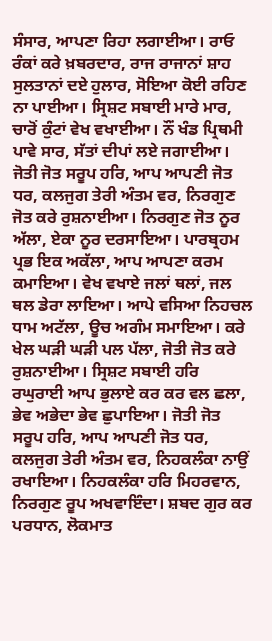ਸੰਸਾਰ, ਆਪਣਾ ਰਿਹਾ ਲਗਾਈਆ। ਰਾਓ ਰੰਕਾਂ ਕਰੇ ਖ਼ਬਰਦਾਰ, ਰਾਜ ਰਾਜਾਨਾਂ ਸ਼ਾਹ ਸੁਲਤਾਨਾਂ ਦਏ ਹੁਲਾਰ, ਸੋਇਆ ਕੋਈ ਰਹਿਣ ਨਾ ਪਾਈਆ। ਸ੍ਰਿਸ਼ਟ ਸਬਾਈ ਮਾਰੇ ਮਾਰ, ਚਾਰੋਂ ਕੁੰਟਾਂ ਵੇਖ ਵਖਾਈਆ। ਨੌਂ ਖੰਡ ਪ੍ਰਿਥਮੀ ਪਾਵੇ ਸਾਰ, ਸੱਤਾਂ ਦੀਪਾਂ ਲਏ ਜਗਾਈਆ। ਜੋਤੀ ਜੋਤ ਸਰੂਪ ਹਰਿ, ਆਪ ਆਪਣੀ ਜੋਤ ਧਰ, ਕਲਜੁਗ ਤੇਰੀ ਅੰਤਮ ਵਰ, ਨਿਰਗੁਣ ਜੋਤ ਕਰੇ ਰੁਸ਼ਨਾਈਆ। ਨਿਰਗੁਣ ਜੋਤ ਨੂਰ ਅੱਲਾ, ਏਕਾ ਨੂਰ ਦਰਸਾਇਆ। ਪਾਰਬ੍ਰਹਮ ਪ੍ਰਭ ਇਕ ਅਕੱਲਾ, ਆਪ ਆਪਣਾ ਕਰਮ ਕਮਾਇਆ। ਵੇਖ ਵਖਾਏ ਜਲਾਂ ਥਲਾਂ, ਜਲ ਥਲ ਡੇਰਾ ਲਾਇਆ। ਆਪੇ ਵਸਿਆ ਨਿਹਚਲ ਧਾਮ ਅਟੱਲਾ, ਊਚ ਅਗੰਮ ਸਮਾਇਆ। ਕਰੇ ਖੇਲ ਘੜੀ ਘੜੀ ਪਲ ਪੱਲਾ, ਜੋਤੀ ਜੋਤ ਕਰੇ ਰੁਸ਼ਨਾਈਆ। ਸ੍ਰਿਸ਼ਟ ਸਬਾਈ ਹਰਿ ਰਘੁਰਾਈ ਆਪ ਭੁਲਾਏ ਕਰ ਕਰ ਵਲ ਛਲਾ, ਭੇਵ ਅਭੇਦਾ ਭੇਵ ਛੁਪਾਇਆ। ਜੋਤੀ ਜੋਤ ਸਰੂਪ ਹਰਿ, ਆਪ ਆਪਣੀ ਜੋਤ ਧਰ, ਕਲਜੁਗ ਤੇਰੀ ਅੰਤਮ ਵਰ, ਨਿਹਕਲੰਕਾ ਨਾਉਂ ਰਖਾਇਆ। ਨਿਹਕਲੰਕਾ ਹਰਿ ਮਿਹਰਵਾਨ, ਨਿਰਗੁਣ ਰੂਪ ਅਖਵਾਇੰਦਾ। ਸ਼ਬਦ ਗੁਰ ਕਰ ਪਰਧਾਨ, ਲੋਕਮਾਤ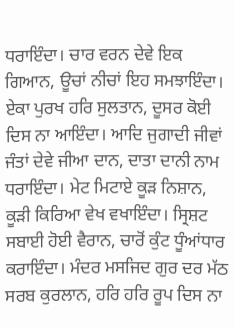ਧਰਾਇੰਦਾ। ਚਾਰ ਵਰਨ ਦੇਵੇ ਇਕ ਗਿਆਨ, ਊਚਾਂ ਨੀਚਾਂ ਇਹ ਸਮਝਾਇੰਦਾ। ਏਕਾ ਪੁਰਖ ਹਰਿ ਸੁਲਤਾਨ, ਦੂਸਰ ਕੋਈ ਦਿਸ ਨਾ ਆਇੰਦਾ। ਆਦਿ ਜੁਗਾਦੀ ਜੀਵਾਂ ਜੰਤਾਂ ਦੇਵੇ ਜੀਆ ਦਾਨ, ਦਾਤਾ ਦਾਨੀ ਨਾਮ ਧਰਾਇੰਦਾ। ਮੇਟ ਮਿਟਾਏ ਕੂੜ ਨਿਸ਼ਾਨ, ਕੂੜੀ ਕਿਰਿਆ ਵੇਖ ਵਖਾਇੰਦਾ। ਸ੍ਰਿਸ਼ਟ ਸਬਾਈ ਹੋਈ ਵੈਰਾਨ, ਚਾਰੋਂ ਕੁੰਟ ਧੂੰਆਂਧਾਰ ਕਰਾਇੰਦਾ। ਮੰਦਰ ਮਸਜਿਦ ਗੁਰ ਦਰ ਮੱਠ ਸਰਬ ਕੁਰਲਾਨ, ਹਰਿ ਹਰਿ ਰੂਪ ਦਿਸ ਨਾ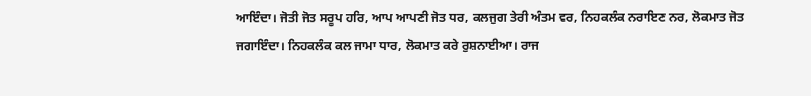ਆਇੰਦਾ। ਜੋਤੀ ਜੋਤ ਸਰੂਪ ਹਰਿ, ਆਪ ਆਪਣੀ ਜੋਤ ਧਰ, ਕਲਜੁਗ ਤੇਰੀ ਅੰਤਮ ਵਰ, ਨਿਹਕਲੰਕ ਨਰਾਇਣ ਨਰ, ਲੋਕਮਾਤ ਜੋਤ ਜਗਾਇੰਦਾ। ਨਿਹਕਲੰਕ ਕਲ ਜਾਮਾ ਧਾਰ, ਲੋਕਮਾਤ ਕਰੇ ਰੁਸ਼ਨਾਈਆ। ਰਾਜ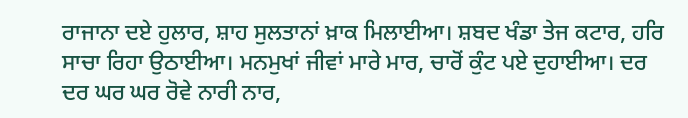ਰਾਜਾਨਾ ਦਏ ਹੁਲਾਰ, ਸ਼ਾਹ ਸੁਲਤਾਨਾਂ ਖ਼ਾਕ ਮਿਲਾਈਆ। ਸ਼ਬਦ ਖੰਡਾ ਤੇਜ ਕਟਾਰ, ਹਰਿ ਸਾਚਾ ਰਿਹਾ ਉਠਾਈਆ। ਮਨਮੁਖਾਂ ਜੀਵਾਂ ਮਾਰੇ ਮਾਰ, ਚਾਰੋਂ ਕੁੰਟ ਪਏ ਦੁਹਾਈਆ। ਦਰ ਦਰ ਘਰ ਘਰ ਰੋਵੇ ਨਾਰੀ ਨਾਰ,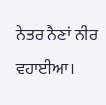ਨੇਤਰ ਨੈਣਾਂ ਨੀਰ ਵਹਾਈਆ।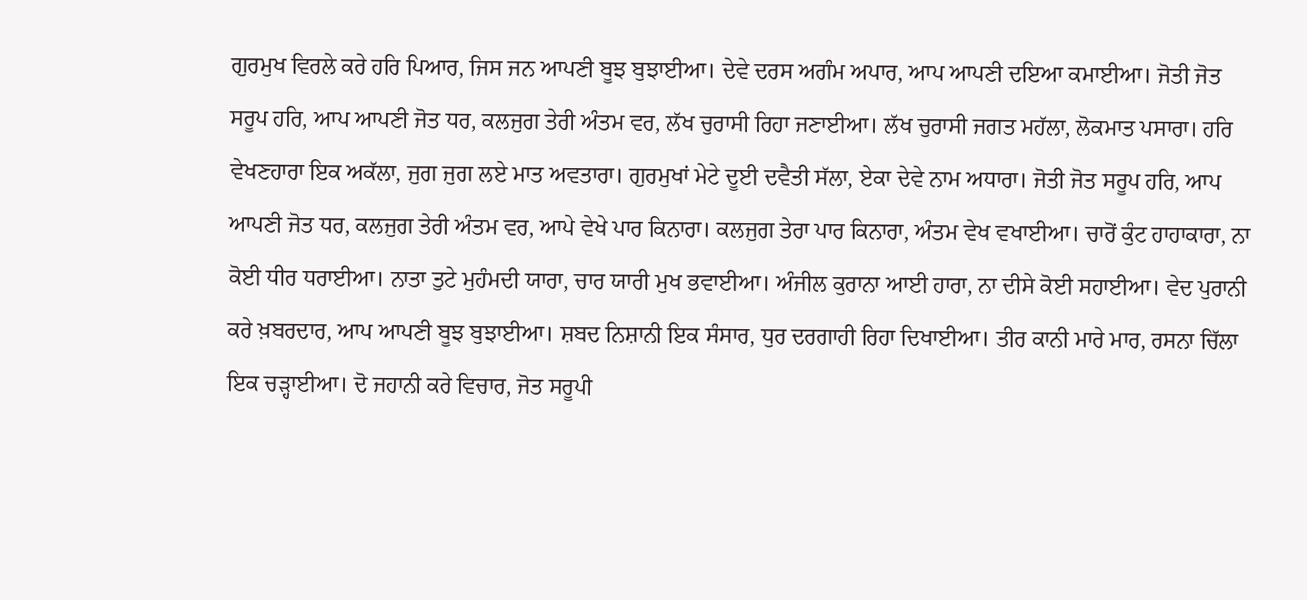ਗੁਰਮੁਖ ਵਿਰਲੇ ਕਰੇ ਹਰਿ ਪਿਆਰ, ਜਿਸ ਜਨ ਆਪਣੀ ਬੂਝ ਬੁਝਾਈਆ। ਦੇਵੇ ਦਰਸ ਅਗੰਮ ਅਪਾਰ, ਆਪ ਆਪਣੀ ਦਇਆ ਕਮਾਈਆ। ਜੋਤੀ ਜੋਤ ਸਰੂਪ ਹਰਿ, ਆਪ ਆਪਣੀ ਜੋਤ ਧਰ, ਕਲਜੁਗ ਤੇਰੀ ਅੰਤਮ ਵਰ, ਲੱਖ ਚੁਰਾਸੀ ਰਿਹਾ ਜਣਾਈਆ। ਲੱਖ ਚੁਰਾਸੀ ਜਗਤ ਮਹੱਲਾ, ਲੋਕਮਾਤ ਪਸਾਰਾ। ਹਰਿ ਵੇਖਣਹਾਰਾ ਇਕ ਅਕੱਲਾ, ਜੁਗ ਜੁਗ ਲਏ ਮਾਤ ਅਵਤਾਰਾ। ਗੁਰਮੁਖਾਂ ਮੇਟੇ ਦੂਈ ਦਵੈਤੀ ਸੱਲਾ, ਏਕਾ ਦੇਵੇ ਨਾਮ ਅਧਾਰਾ। ਜੋਤੀ ਜੋਤ ਸਰੂਪ ਹਰਿ, ਆਪ ਆਪਣੀ ਜੋਤ ਧਰ, ਕਲਜੁਗ ਤੇਰੀ ਅੰਤਮ ਵਰ, ਆਪੇ ਵੇਖੇ ਪਾਰ ਕਿਨਾਰਾ। ਕਲਜੁਗ ਤੇਰਾ ਪਾਰ ਕਿਨਾਰਾ, ਅੰਤਮ ਵੇਖ ਵਖਾਈਆ। ਚਾਰੋਂ ਕੁੰਟ ਹਾਹਾਕਾਰਾ, ਨਾ ਕੋਈ ਧੀਰ ਧਰਾਈਆ। ਨਾਤਾ ਤੁਟੇ ਮੁਹੰਮਦੀ ਯਾਰਾ, ਚਾਰ ਯਾਰੀ ਮੁਖ ਭਵਾਈਆ। ਅੰਜੀਲ ਕੁਰਾਨਾ ਆਈ ਹਾਰਾ, ਨਾ ਦੀਸੇ ਕੋਈ ਸਹਾਈਆ। ਵੇਦ ਪੁਰਾਨੀ ਕਰੇ ਖ਼ਬਰਦਾਰ, ਆਪ ਆਪਣੀ ਬੂਝ ਬੁਝਾਈਆ। ਸ਼ਬਦ ਨਿਸ਼ਾਨੀ ਇਕ ਸੰਸਾਰ, ਧੁਰ ਦਰਗਾਹੀ ਰਿਹਾ ਦਿਖਾਈਆ। ਤੀਰ ਕਾਨੀ ਮਾਰੇ ਮਾਰ, ਰਸਨਾ ਚਿੱਲਾ ਇਕ ਚੜ੍ਹਾਈਆ। ਦੋ ਜਹਾਨੀ ਕਰੇ ਵਿਚਾਰ, ਜੋਤ ਸਰੂਪੀ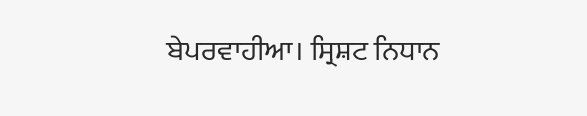ਬੇਪਰਵਾਹੀਆ। ਸ੍ਰਿਸ਼ਟ ਨਿਧਾਨ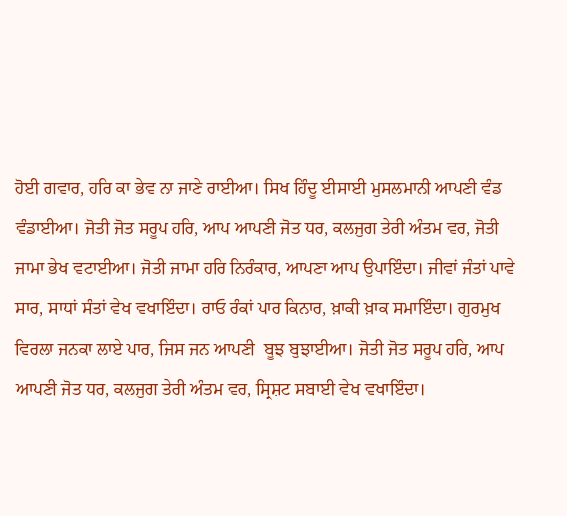ਹੋਈ ਗਵਾਰ, ਹਰਿ ਕਾ ਭੇਵ ਨਾ ਜਾਣੇ ਰਾਈਆ। ਸਿਖ ਹਿੰਦੂ ਈਸਾਈ ਮੁਸਲਮਾਨੀ ਆਪਣੀ ਵੰਡ ਵੰਡਾਈਆ। ਜੋਤੀ ਜੋਤ ਸਰੂਪ ਹਰਿ, ਆਪ ਆਪਣੀ ਜੋਤ ਧਰ, ਕਲਜੁਗ ਤੇਰੀ ਅੰਤਮ ਵਰ, ਜੋਤੀ ਜਾਮਾ ਭੇਖ ਵਟਾਈਆ। ਜੋਤੀ ਜਾਮਾ ਹਰਿ ਨਿਰੰਕਾਰ, ਆਪਣਾ ਆਪ ਉਪਾਇੰਦਾ। ਜੀਵਾਂ ਜੰਤਾਂ ਪਾਵੇ ਸਾਰ, ਸਾਧਾਂ ਸੰਤਾਂ ਵੇਖ ਵਖਾਇੰਦਾ। ਰਾਓ ਰੰਕਾਂ ਪਾਰ ਕਿਨਾਰ, ਖ਼ਾਕੀ ਖ਼ਾਕ ਸਮਾਇੰਦਾ। ਗੁਰਮੁਖ ਵਿਰਲਾ ਜਨਕਾ ਲਾਏ ਪਾਰ, ਜਿਸ ਜਨ ਆਪਣੀ  ਬੂਝ ਬੁਝਾਈਆ। ਜੋਤੀ ਜੋਤ ਸਰੂਪ ਹਰਿ, ਆਪ ਆਪਣੀ ਜੋਤ ਧਰ, ਕਲਜੁਗ ਤੇਰੀ ਅੰਤਮ ਵਰ, ਸ੍ਰਿਸ਼ਟ ਸਬਾਈ ਵੇਖ ਵਖਾਇੰਦਾ।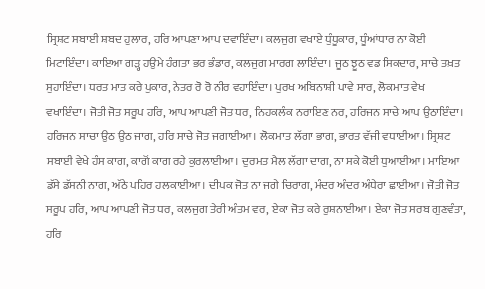ਸ੍ਰਿਸ਼ਟ ਸਬਾਈ ਸ਼ਬਦ ਹੁਲਾਰ, ਹਰਿ ਆਪਣਾ ਆਪ ਦਵਾਇੰਦਾ। ਕਲਜੁਗ ਵਖਾਏ ਧੁੰਧੂਕਾਰ, ਧੂੰਆਂਧਾਰ ਨਾ ਕੋਈ ਮਿਟਾਇੰਦਾ। ਕਾਇਆ ਗੜ੍ਹ ਹਉਮੇ ਹੰਗਤਾ ਭਰ ਭੰਡਾਰ, ਕਲਜੁਗ ਮਾਰਗ ਲਾਇੰਦਾ। ਜੂਠ ਝੂਠ ਵਡ ਸਿਕਦਾਰ, ਸਾਚੇ ਤਖ਼ਤ ਸੁਹਾਇੰਦਾ। ਧਰਤ ਮਾਤ ਕਰੇ ਪੁਕਾਰ, ਨੇਤਰ ਰੋ ਰੋ ਨੀਰ ਵਹਾਇੰਦਾ। ਪੁਰਖ ਅਬਿਨਾਸ਼ੀ ਪਾਵੇ ਸਾਰ, ਲੋਕਮਾਤ ਵੇਖ ਵਖਾਇੰਦਾ। ਜੋਤੀ ਜੋਤ ਸਰੂਪ ਹਰਿ, ਆਪ ਆਪਣੀ ਜੋਤ ਧਰ, ਨਿਹਕਲੰਕ ਨਰਾਇਣ ਨਰ, ਹਰਿਜਨ ਸਾਚੇ ਆਪ ਉਠਾਇੰਦਾ। ਹਰਿਜਨ ਸਾਚਾ ਉਠ ਉਠ ਜਾਗ, ਹਰਿ ਸਾਚੇ ਜੋਤ ਜਗਾਈਆ। ਲੋਕਮਾਤ ਲੱਗਾ ਭਾਗ, ਭਾਰਤ ਵੱਜੀ ਵਧਾਈਆ। ਸ੍ਰਿਸ਼ਟ ਸਬਾਈ ਵੇਖੇ ਹੰਸ ਕਾਗ, ਕਾਗੋਂ ਕਾਗ ਰਹੇ ਕੁਰਲਾਈਆ। ਦੁਰਮਤ ਮੈਲ ਲੱਗਾ ਦਾਗ, ਨਾ ਸਕੇ ਕੋਈ ਧੁਆਈਆ। ਮਾਇਆ ਡੱਸੇ ਡੱਸਨੀ ਨਾਗ, ਅੱਠੇ ਪਹਿਰ ਹਲਕਾਈਆ। ਦੀਪਕ ਜੋਤ ਨਾ ਜਗੇ ਚਿਰਾਗ, ਮੰਦਰ ਅੰਦਰ ਅੰਧੇਰਾ ਛਾਈਆ। ਜੋਤੀ ਜੋਤ ਸਰੂਪ ਹਰਿ, ਆਪ ਆਪਣੀ ਜੋਤ ਧਰ, ਕਲਜੁਗ ਤੇਰੀ ਅੰਤਮ ਵਰ, ਏਕਾ ਜੋਤ ਕਰੇ ਰੁਸ਼ਨਾਈਆ। ਏਕਾ ਜੋਤ ਸਰਬ ਗੁਣਵੰਤਾ, ਹਰਿ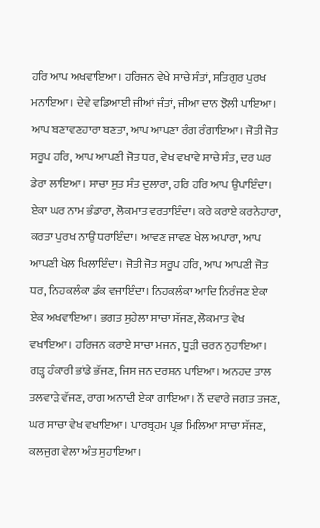ਹਰਿ ਆਪ ਅਖਵਾਇਆ। ਹਰਿਜਨ ਵੇਖੇ ਸਾਚੇ ਸੰਤਾਂ, ਸਤਿਗੁਰ ਪੁਰਖ ਮਨਾਇਆ। ਦੇਵੇ ਵਡਿਆਈ ਜੀਆਂ ਜੰਤਾਂ, ਜੀਆ ਦਾਨ ਝੋਲੀ ਪਾਇਆ। ਆਪ ਬਣਾਵਣਹਾਰਾ ਬਣਤਾ, ਆਪ ਆਪਣਾ ਰੰਗ ਰੰਗਾਇਆ। ਜੋਤੀ ਜੋਤ ਸਰੂਪ ਹਰਿ, ਆਪ ਆਪਣੀ ਜੋਤ ਧਰ, ਵੇਖ ਵਖਾਵੇ ਸਾਚੇ ਸੰਤ, ਦਰ ਘਰ ਡੇਰਾ ਲਾਇਆ। ਸਾਚਾ ਸੁਤ ਸੰਤ ਦੁਲਾਰਾ, ਹਰਿ ਹਰਿ ਆਪ ਉਪਾਇੰਦਾ। ਏਕਾ ਘਰ ਨਾਮ ਭੰਡਾਰਾ, ਲੋਕਮਾਤ ਵਰਤਾਇੰਦਾ। ਕਰੇ ਕਰਾਏ ਕਰਨੇਹਾਰਾ, ਕਰਤਾ ਪੁਰਖ ਨਾਉਂ ਧਰਾਇੰਦਾ। ਆਵਣ ਜਾਵਣ ਖੇਲ ਅਪਾਰਾ, ਆਪ ਆਪਣੀ ਖੇਲ ਖਿਲਾਇੰਦਾ। ਜੋਤੀ ਜੋਤ ਸਰੂਪ ਹਰਿ, ਆਪ ਆਪਣੀ ਜੋਤ ਧਰ, ਨਿਹਕਲੰਕਾ ਡੰਕ ਵਜਾਇੰਦਾ। ਨਿਹਕਲੰਕਾ ਆਦਿ ਨਿਰੰਜਣ ਏਕਾ ਏਕ ਅਖਵਾਇਆ। ਭਗਤ ਸੁਹੇਲਾ ਸਾਚਾ ਸੱਜਣ, ਲੋਕਮਾਤ ਵੇਖ ਵਖਾਇਆ। ਹਰਿਜਨ ਕਰਾਏ ਸਾਚਾ ਮਜਨ, ਧੂੜੀ ਚਰਨ ਨੁਹਾਇਆ। ਗੜ੍ਹ ਹੰਕਾਰੀ ਭਾਂਡੇ ਭੱਜਣ, ਜਿਸ ਜਨ ਦਰਸ਼ਨ ਪਾਇਆ। ਅਨਹਦ ਤਾਲ ਤਲਵਾੜੇ ਵੱਜਣ, ਰਾਗ ਅਨਾਦੀ ਏਕਾ ਗਾਇਆ। ਨੌਂ ਦਵਾਰੇ ਜਗਤ ਤਜਣ, ਘਰ ਸਾਚਾ ਵੇਖ ਵਖਾਇਆ। ਪਾਰਬ੍ਰਹਮ ਪ੍ਰਭ ਮਿਲਿਆ ਸਾਚਾ ਸੱਜਣ, ਕਲਜੁਗ ਵੇਲਾ ਅੰਤ ਸੁਹਾਇਆ।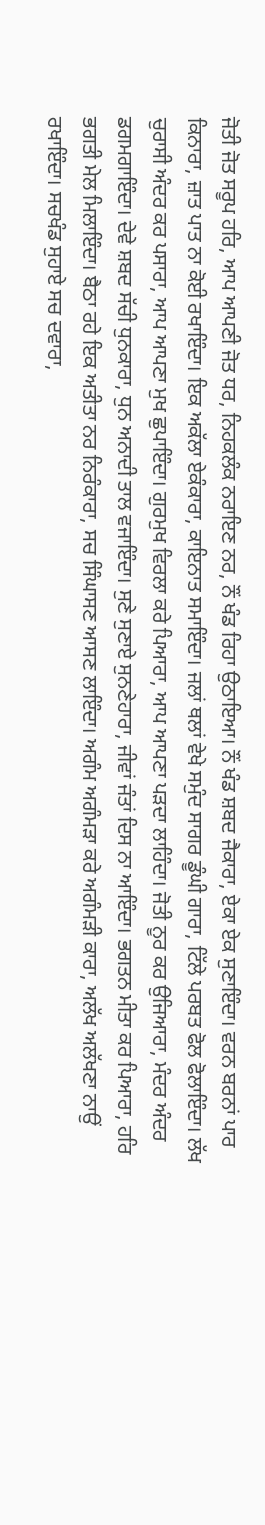ਜੋਤੀ ਜੋਤ ਸਰੂਪ ਹਰਿ, ਆਪ ਆਪਣੀ ਜੋਤ ਧਰ, ਨਿਹਕਲੰਕ ਨਰਾਇਣ ਨਰ, ਨੌਂ ਖੰਡ ਰਿਹਾ ਉਠਾਇਆ। ਨੌਂ ਖੰਡ ਸ਼ਬਦ ਜੈਕਾਰਾ, ਏਕਾ ਏਕ ਸੁਣਾਇੰਦਾ। ਵਰਨ ਬਰਨਾਂ ਪਾਰ ਕਿਨਾਰਾ, ਜ਼ਾਤ ਪਾਤ ਨਾ ਕੋਈ ਰਖਾਇੰਦਾ। ਇਕ ਅਕੱਲਾ ਏਕੰਕਾਰਾ, ਕਾਇਨਾਤ ਸਮਾਇੰਦਾ। ਜਲਾਂ ਥਲਾਂ ਵੇਖੇ ਸਮੁੰਦ ਸਾਗਰ ਡੂੰਘੀ ਗਾਰਾ, ਟਿੱਲੇ ਪਰਬਤ ਫੋਲ ਫੋਲਾਇੰਦਾ। ਲੱਖ ਚੁਰਾਸੀ ਅੰਦਰ ਕਰ ਪਸਾਰਾ, ਆਪ ਆਪਣਾ ਮੁਖ ਛੁਪਾਇੰਦਾ। ਗੁਰਮੁਖ ਵਿਰਲਾ ਕਰੇ ਪਿਆਰਾ, ਆਪ ਆਪਣਾ ਪੜਦਾ ਲਾਹਿੰਦਾ। ਜੋਤੀ ਨੂਰ ਕਰ ਉਜਿਆਰਾ, ਮੰਦਰ ਅੰਦਰ ਡਗਮਗਾਇੰਦਾ। ਦੇਵੇ ਸ਼ਬਦ ਸੱਚੀ ਧੁਨਕਾਰਾ, ਧੁਨ ਅਨਾਦੀ ਤਾਲ ਵਜਾਇੰਦਾ। ਸੁਣੇ ਸੁਣਾਏ ਸੁਨਣੇਹਾਰਾ, ਜੀਵਾਂ ਜੰਤਾਂ ਦਿਸ ਨਾ ਆਇੰਦਾ। ਭਗਤਨ ਮੀਤਾ ਕਰ ਪਿਆਰਾ, ਹਰਿ ਭਗਤੀ ਮੇਲ ਮਿਲਾਇੰਦਾ। ਬੈਠਾ ਰਹੇ ਇਕ ਅਤੀਤਾ ਨਰ ਨਿਰੰਕਾਰਾ, ਸਚ ਸਿੰਘਾਸਣ ਆਸਣ ਲਾਇੰਦਾ। ਅਗੰਮ ਅਗੰਮੜਾ ਕਰੇ ਅਗੰਮੜੀ ਕਾਰਾ, ਅਲੱਖ ਅਲੱਖਣਾ ਨਾਉਂ ਰਖਾਇੰਦਾ। ਸਚਖੰਡ ਸੁਹਾਏ ਸਚ ਦਵਾਰਾ,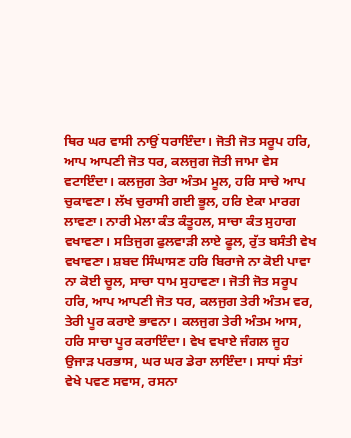ਥਿਰ ਘਰ ਵਾਸੀ ਨਾਉਂ ਧਰਾਇੰਦਾ। ਜੋਤੀ ਜੋਤ ਸਰੂਪ ਹਰਿ, ਆਪ ਆਪਣੀ ਜੋਤ ਧਰ, ਕਲਜੁਗ ਜੋਤੀ ਜਾਮਾ ਵੇਸ ਵਟਾਇੰਦਾ। ਕਲਜੁਗ ਤੇਰਾ ਅੰਤਮ ਮੂਲ, ਹਰਿ ਸਾਚੇ ਆਪ ਚੁਕਾਵਣਾ। ਲੱਖ ਚੁਰਾਸੀ ਗਈ ਭੂਲ, ਹਰਿ ਏਕਾ ਮਾਰਗ ਲਾਵਣਾ। ਨਾਰੀ ਮੇਲਾ ਕੰਤ ਕੰਤੂਹਲ, ਸਾਚਾ ਕੰਤ ਸੁਹਾਗ ਵਖਾਵਣਾ। ਸਤਿਜੁਗ ਫੁਲਵਾੜੀ ਲਾਏ ਫੂਲ, ਰੁੱਤ ਬਸੰਤੀ ਵੇਖ ਵਖਾਵਣਾ। ਸ਼ਬਦ ਸਿੰਘਾਸਣ ਹਰਿ ਬਿਰਾਜੇ ਨਾ ਕੋਈ ਪਾਵਾ ਨਾ ਕੋਈ ਚੂਲ, ਸਾਚਾ ਧਾਮ ਸੁਹਾਵਣਾ। ਜੋਤੀ ਜੋਤ ਸਰੂਪ ਹਰਿ, ਆਪ ਆਪਣੀ ਜੋਤ ਧਰ, ਕਲਜੁਗ ਤੇਰੀ ਅੰਤਮ ਵਰ, ਤੇਰੀ ਪੂਰ ਕਰਾਏ ਭਾਵਨਾ। ਕਲਜੁਗ ਤੇਰੀ ਅੰਤਮ ਆਸ, ਹਰਿ ਸਾਚਾ ਪੂਰ ਕਰਾਇੰਦਾ। ਵੇਖ ਵਖਾਏ ਜੰਗਲ ਜੂਹ ਉਜਾੜ ਪਰਭਾਸ, ਘਰ ਘਰ ਡੇਰਾ ਲਾਇੰਦਾ। ਸਾਧਾਂ ਸੰਤਾਂ ਵੇਖੇ ਪਵਣ ਸਵਾਸ, ਰਸਨਾ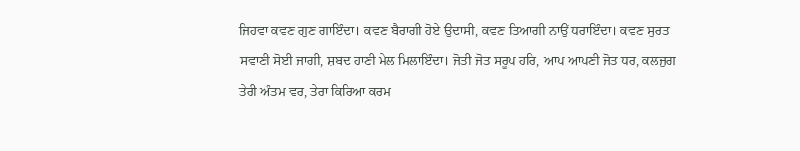ਜਿਹਵਾ ਕਵਣ ਗੁਣ ਗਾਇੰਦਾ। ਕਵਣ ਬੈਰਾਗੀ ਹੋਏ ਉਦਾਸੀ, ਕਵਣ ਤਿਆਗੀ ਨਾਉਂ ਧਰਾਇੰਦਾ। ਕਵਣ ਸੁਰਤ ਸਵਾਣੀ ਸੋਈ ਜਾਗੀ, ਸ਼ਬਦ ਹਾਣੀ ਮੇਲ ਮਿਲਾਇੰਦਾ। ਜੋਤੀ ਜੋਤ ਸਰੂਪ ਹਰਿ, ਆਪ ਆਪਣੀ ਜੋਤ ਧਰ, ਕਲਜੁਗ ਤੇਰੀ ਅੰਤਮ ਵਰ, ਤੇਰਾ ਕਿਰਿਆ ਕਰਮ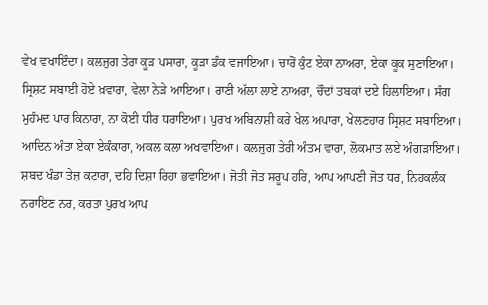ਵੇਖ ਵਖਾਇੰਦਾ। ਕਲਜੁਗ ਤੇਰਾ ਕੂੜ ਪਸਾਰਾ, ਕੂੜਾ ਡੰਕ ਵਜਾਇਆ। ਚਾਰੋਂ ਕੁੰਟ ਏਕਾ ਨਾਅਰਾ, ਏਕਾ ਕੂਕ ਸੁਣਾਇਆ। ਸ੍ਰਿਸ਼ਟ ਸਬਾਈ ਹੋਏ ਖ਼ਵਾਰਾ, ਵੇਲਾ ਨੇੜੇ ਆਇਆ। ਰਾਣੀ ਅੱਲਾ ਲਾਏ ਨਾਅਰਾ, ਚੌਦਾਂ ਤਬਕਾਂ ਦਏ ਹਿਲਾਇਆ। ਸੰਗ ਮੁਹੰਮਦ ਪਾਰ ਕਿਨਾਰਾ, ਨਾ ਕੋਈ ਧੀਰ ਧਰਾਇਆ। ਪੁਰਖ ਅਬਿਨਾਸ਼ੀ ਕਰੇ ਖੇਲ ਅਪਾਰਾ, ਖੇਲਣਹਾਰ ਸ੍ਰਿਸ਼ਟ ਸਬਾਇਆ। ਆਦਿਨ ਅੰਤਾ ਏਕਾ ਏਕੰਕਾਰਾ, ਅਕਲ ਕਲਾ ਅਖਵਾਇਆ। ਕਲਜੁਗ ਤੇਰੀ ਅੰਤਮ ਵਾਰਾ, ਲੋਕਮਾਤ ਲਏ ਅੰਗੜਾਇਆ। ਸ਼ਬਦ ਖੰਡਾ ਤੇਜ਼ ਕਟਾਰਾ, ਦਹਿ ਦਿਸ਼ਾ ਰਿਹਾ ਭਵਾਇਆ। ਜੋਤੀ ਜੋਤ ਸਰੂਪ ਹਰਿ, ਆਪ ਆਪਣੀ ਜੋਤ ਧਰ, ਨਿਹਕਲੰਕ ਨਰਾਇਣ ਨਰ, ਕਰਤਾ ਪੁਰਖ ਆਪ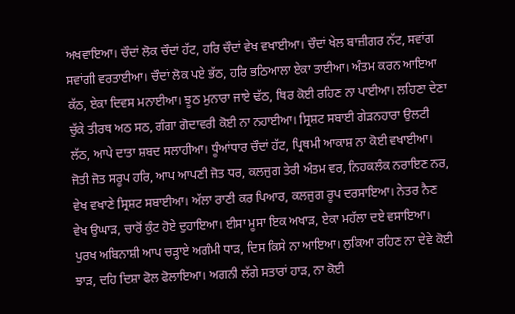ਅਖਵਾਇਆ। ਚੌਦਾਂ ਲੋਕ ਚੌਦਾਂ ਹੱਟ, ਹਰਿ ਚੌਦਾਂ ਵੇਖ ਵਖਾਈਆ। ਚੌਦਾਂ ਖੇਲ ਬਾਜ਼ੀਗਰ ਨੱਟ, ਸਵਾਂਗ ਸਵਾਂਗੀ ਵਰਤਾਈਆ। ਚੌਦਾਂ ਲੋਕ ਪਏ ਭੱਠ, ਹਰਿ ਭਠਿਆਲਾ ਏਕਾ ਤਾਈਆ। ਅੰਤਮ ਕਰਨ ਆਇਆ ਕੱਠ, ਏਕਾ ਦਿਵਸ ਮਨਾਈਆ। ਝੂਠ ਮੁਨਾਰਾ ਜਾਏ ਢੱਠ, ਥਿਰ ਕੋਈ ਰਹਿਣ ਨਾ ਪਾਈਆ। ਲਹਿਣਾ ਦੇਣਾ ਚੁੱਕੇ ਤੀਰਥ ਅਠ ਸਠ, ਗੰਗਾ ਗੋਦਾਵਰੀ ਕੋਈ ਨਾ ਨਹਾਈਆ। ਸ੍ਰਿਸ਼ਟ ਸਬਾਈ ਗੇੜਨਹਾਰਾ ਉਲਟੀ ਲੱਠ, ਆਪੇ ਦਾਤਾ ਸ਼ਬਦ ਸਲਾਹੀਆ। ਧੂੰਆਂਧਾਰ ਚੌਦਾਂ ਹੱਟ, ਪ੍ਰਿਥਮੀ ਆਕਾਸ਼ ਨਾ ਕੋਈ ਵਖਾਈਆ। ਜੋਤੀ ਜੋਤ ਸਰੂਪ ਹਰਿ, ਆਪ ਆਪਣੀ ਜੋਤ ਧਰ, ਕਲਜੁਗ ਤੇਰੀ ਅੰਤਮ ਵਰ, ਨਿਹਕਲੰਕ ਨਰਾਇਣ ਨਰ, ਵੇਖ ਵਖਾਣੇ ਸ੍ਰਿਸ਼ਟ ਸਬਾਈਆ। ਅੱਲਾ ਰਾਣੀ ਕਰ ਪਿਆਰ, ਕਲਜੁਗ ਰੂਪ ਦਰਸਾਇਆ। ਨੇਤਰ ਨੈਣ ਵੇਖ ਉਘਾੜ, ਚਾਰੋਂ ਕੁੰਟ ਹੋਏ ਦੁਹਾਇਆ। ਈਸਾ ਮੂਸਾ ਇਕ ਅਖਾੜ, ਏਕਾ ਮਹੱਲਾ ਦਏ ਵਸਾਇਆ। ਪੁਰਖ ਅਬਿਨਾਸ਼ੀ ਆਪ ਚੜ੍ਹਾਏ ਅਗੰਮੀ ਧਾੜ, ਦਿਸ ਕਿਸੇ ਨਾ ਆਇਆ। ਲੁਕਿਆ ਰਹਿਣ ਨਾ ਦੇਵੇ ਕੋਈ ਝਾੜ, ਦਹਿ ਦਿਸ਼ਾ ਫੋਲ ਫੋਲਾਇਆ। ਅਗਨੀ ਲੱਗੇ ਸਤਾਰਾਂ ਹਾੜ, ਨਾ ਕੋਈ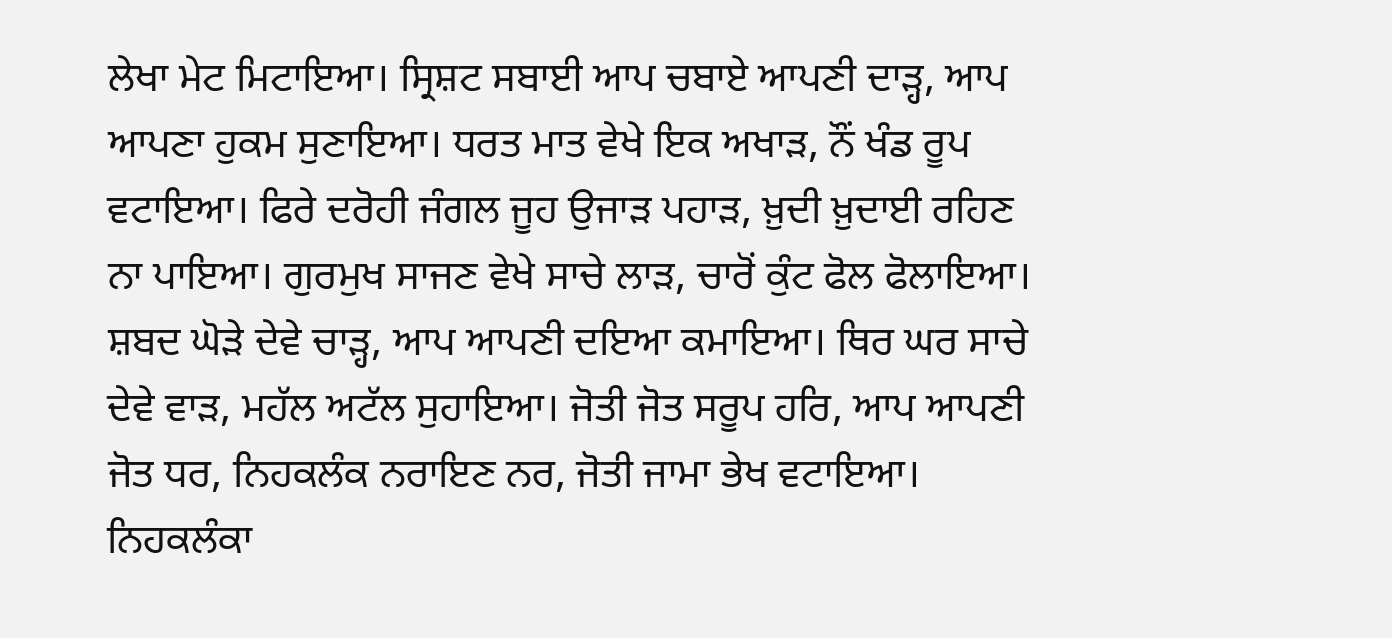ਲੇਖਾ ਮੇਟ ਮਿਟਾਇਆ। ਸ੍ਰਿਸ਼ਟ ਸਬਾਈ ਆਪ ਚਬਾਏ ਆਪਣੀ ਦਾੜ੍ਹ, ਆਪ ਆਪਣਾ ਹੁਕਮ ਸੁਣਾਇਆ। ਧਰਤ ਮਾਤ ਵੇਖੇ ਇਕ ਅਖਾੜ, ਨੌਂ ਖੰਡ ਰੂਪ ਵਟਾਇਆ। ਫਿਰੇ ਦਰੋਹੀ ਜੰਗਲ ਜੂਹ ਉਜਾੜ ਪਹਾੜ, ਖ਼ੁਦੀ ਖ਼ੁਦਾਈ ਰਹਿਣ ਨਾ ਪਾਇਆ। ਗੁਰਮੁਖ ਸਾਜਣ ਵੇਖੇ ਸਾਚੇ ਲਾੜ, ਚਾਰੋਂ ਕੁੰਟ ਫੋਲ ਫੋਲਾਇਆ। ਸ਼ਬਦ ਘੋੜੇ ਦੇਵੇ ਚਾੜ੍ਹ, ਆਪ ਆਪਣੀ ਦਇਆ ਕਮਾਇਆ। ਥਿਰ ਘਰ ਸਾਚੇ ਦੇਵੇ ਵਾੜ, ਮਹੱਲ ਅਟੱਲ ਸੁਹਾਇਆ। ਜੋਤੀ ਜੋਤ ਸਰੂਪ ਹਰਿ, ਆਪ ਆਪਣੀ ਜੋਤ ਧਰ, ਨਿਹਕਲੰਕ ਨਰਾਇਣ ਨਰ, ਜੋਤੀ ਜਾਮਾ ਭੇਖ ਵਟਾਇਆ। ਨਿਹਕਲੰਕਾ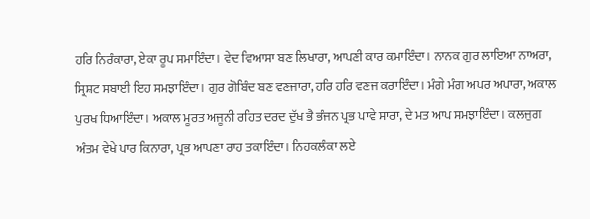ਹਰਿ ਨਿਰੰਕਾਰਾ, ਏਕਾ ਰੂਪ ਸਮਾਇੰਦਾ। ਵੇਦ ਵਿਆਸਾ ਬਣ ਲਿਖਾਰਾ, ਆਪਣੀ ਕਾਰ ਕਮਾਇੰਦਾ। ਨਾਨਕ ਗੁਰ ਲਾਇਆ ਨਾਅਰਾ, ਸ੍ਰਿਸ਼ਟ ਸਬਾਈ ਇਹ ਸਮਝਾਇੰਦਾ। ਗੁਰ ਗੋਬਿੰਦ ਬਣ ਵਣਜਾਰਾ, ਹਰਿ ਹਰਿ ਵਣਜ ਕਰਾਇੰਦਾ। ਮੰਗੇ ਮੰਗ ਅਪਰ ਅਪਾਰਾ, ਅਕਾਲ ਪੁਰਖ ਧਿਆਇੰਦਾ। ਅਕਾਲ ਮੂਰਤ ਅਜੂਨੀ ਰਹਿਤ ਦਰਦ ਦੁੱਖ ਭੈ ਭੰਜਨ ਪ੍ਰਭ ਪਾਵੇ ਸਾਰਾ, ਦੇ ਮਤ ਆਪ ਸਮਝਾਇੰਦਾ। ਕਲਜੁਗ ਅੰਤਮ ਵੇਖੇ ਪਾਰ ਕਿਨਾਰਾ, ਪ੍ਰਭ ਆਪਣਾ ਰਾਹ ਤਕਾਇੰਦਾ। ਨਿਹਕਲੰਕਾ ਲਏ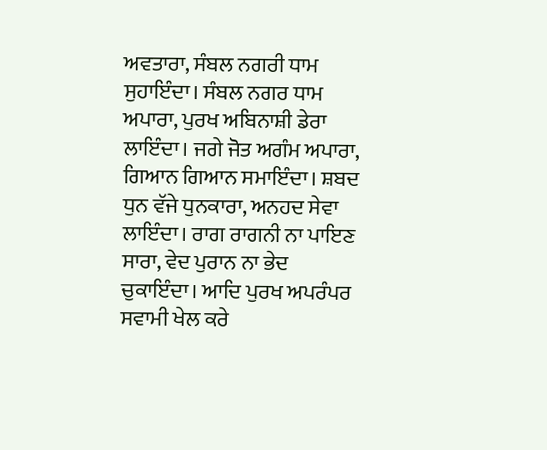ਅਵਤਾਰਾ, ਸੰਬਲ ਨਗਰੀ ਧਾਮ ਸੁਹਾਇੰਦਾ। ਸੰਬਲ ਨਗਰ ਧਾਮ ਅਪਾਰਾ, ਪੁਰਖ ਅਬਿਨਾਸ਼ੀ ਡੇਰਾ ਲਾਇੰਦਾ। ਜਗੇ ਜੋਤ ਅਗੰਮ ਅਪਾਰਾ, ਗਿਆਨ ਗਿਆਨ ਸਮਾਇੰਦਾ। ਸ਼ਬਦ ਧੁਨ ਵੱਜੇ ਧੁਨਕਾਰਾ, ਅਨਹਦ ਸੇਵਾ ਲਾਇੰਦਾ। ਰਾਗ ਰਾਗਨੀ ਨਾ ਪਾਇਣ ਸਾਰਾ, ਵੇਦ ਪੁਰਾਨ ਨਾ ਭੇਦ ਚੁਕਾਇੰਦਾ। ਆਦਿ ਪੁਰਖ ਅਪਰੰਪਰ ਸਵਾਮੀ ਖੇਲ ਕਰੇ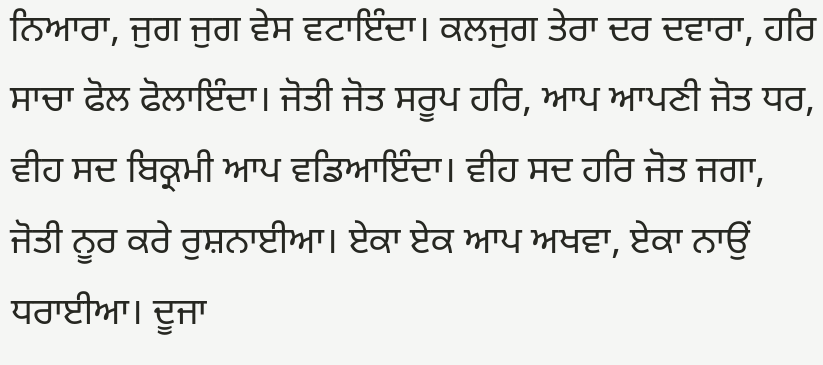ਨਿਆਰਾ, ਜੁਗ ਜੁਗ ਵੇਸ ਵਟਾਇੰਦਾ। ਕਲਜੁਗ ਤੇਰਾ ਦਰ ਦਵਾਰਾ, ਹਰਿ ਸਾਚਾ ਫੋਲ ਫੋਲਾਇੰਦਾ। ਜੋਤੀ ਜੋਤ ਸਰੂਪ ਹਰਿ, ਆਪ ਆਪਣੀ ਜੋਤ ਧਰ, ਵੀਹ ਸਦ ਬਿਕ੍ਰਮੀ ਆਪ ਵਡਿਆਇੰਦਾ। ਵੀਹ ਸਦ ਹਰਿ ਜੋਤ ਜਗਾ, ਜੋਤੀ ਨੂਰ ਕਰੇ ਰੁਸ਼ਨਾਈਆ। ਏਕਾ ਏਕ ਆਪ ਅਖਵਾ, ਏਕਾ ਨਾਉਂ ਧਰਾਈਆ। ਦੂਜਾ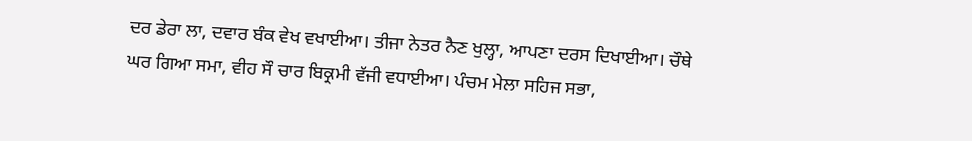ਦਰ ਡੇਰਾ ਲਾ, ਦਵਾਰ ਬੰਕ ਵੇਖ ਵਖਾਈਆ। ਤੀਜਾ ਨੇਤਰ ਨੈਣ ਖੁਲ੍ਹਾ, ਆਪਣਾ ਦਰਸ ਦਿਖਾਈਆ। ਚੌਥੇ ਘਰ ਗਿਆ ਸਮਾ, ਵੀਹ ਸੌ ਚਾਰ ਬਿਕ੍ਰਮੀ ਵੱਜੀ ਵਧਾਈਆ। ਪੰਚਮ ਮੇਲਾ ਸਹਿਜ ਸਭਾ,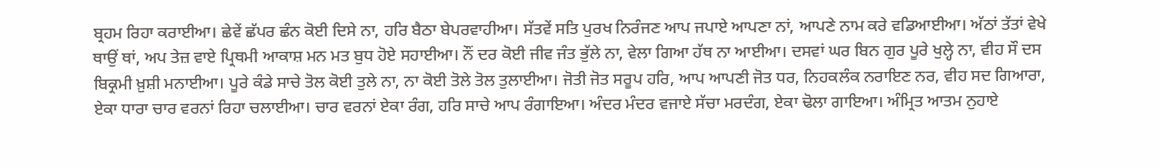ਬ੍ਰਹਮ ਰਿਹਾ ਕਰਾਈਆ। ਛੇਵੇਂ ਛੱਪਰ ਛੰਨ ਕੋਈ ਦਿਸੇ ਨਾ, ਹਰਿ ਬੈਠਾ ਬੇਪਰਵਾਹੀਆ। ਸੱਤਵੇਂ ਸਤਿ ਪੁਰਖ ਨਿਰੰਜਣ ਆਪ ਜਪਾਏ ਆਪਣਾ ਨਾਂ, ਆਪਣੇ ਨਾਮ ਕਰੇ ਵਡਿਆਈਆ। ਅੱਠਾਂ ਤੱਤਾਂ ਵੇਖੇ ਥਾਉਂ ਥਾਂ, ਅਪ ਤੇਜ਼ ਵਾਏ ਪ੍ਰਿਥਮੀ ਆਕਾਸ਼ ਮਨ ਮਤ ਬੁਧ ਹੋਏ ਸਹਾਈਆ। ਨੌਂ ਦਰ ਕੋਈ ਜੀਵ ਜੰਤ ਭੁੱਲੇ ਨਾ, ਵੇਲਾ ਗਿਆ ਹੱਥ ਨਾ ਆਈਆ। ਦਸਵਾਂ ਘਰ ਬਿਨ ਗੁਰ ਪੂਰੇ ਖੁਲ੍ਹੇ ਨਾ, ਵੀਹ ਸੌ ਦਸ ਬਿਕ੍ਰਮੀ ਖ਼ੁਸ਼ੀ ਮਨਾਈਆ। ਪੂਰੇ ਕੰਡੇ ਸਾਚੇ ਤੋਲ ਕੋਈ ਤੁਲੇ ਨਾ, ਨਾ ਕੋਈ ਤੋਲੇ ਤੋਲ ਤੁਲਾਈਆ। ਜੋਤੀ ਜੋਤ ਸਰੂਪ ਹਰਿ, ਆਪ ਆਪਣੀ ਜੋਤ ਧਰ, ਨਿਹਕਲੰਕ ਨਰਾਇਣ ਨਰ, ਵੀਹ ਸਦ ਗਿਆਰਾ, ਏਕਾ ਧਾਰਾ ਚਾਰ ਵਰਨਾਂ ਰਿਹਾ ਚਲਾਈਆ। ਚਾਰ ਵਰਨਾਂ ਏਕਾ ਰੰਗ, ਹਰਿ ਸਾਚੇ ਆਪ ਰੰਗਾਇਆ। ਅੰਦਰ ਮੰਦਰ ਵਜਾਏ ਸੱਚਾ ਮਰਦੰਗ, ਏਕਾ ਢੋਲਾ ਗਾਇਆ। ਅੰਮ੍ਰਿਤ ਆਤਮ ਨੁਹਾਏ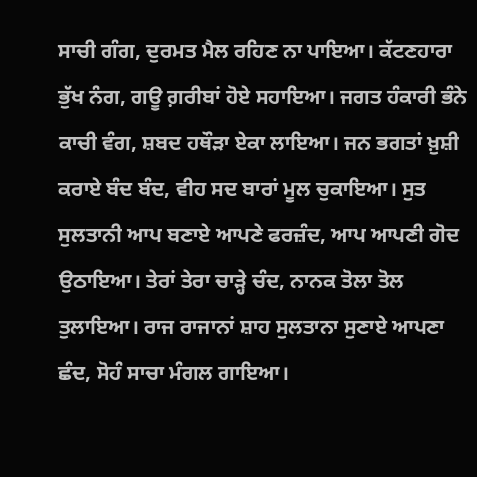ਸਾਚੀ ਗੰਗ, ਦੁਰਮਤ ਮੈਲ ਰਹਿਣ ਨਾ ਪਾਇਆ। ਕੱਟਣਹਾਰਾ ਭੁੱਖ ਨੰਗ, ਗਊ ਗ਼ਰੀਬਾਂ ਹੋਏ ਸਹਾਇਆ। ਜਗਤ ਹੰਕਾਰੀ ਭੰਨੇ ਕਾਚੀ ਵੰਗ, ਸ਼ਬਦ ਹਥੌੜਾ ਏਕਾ ਲਾਇਆ। ਜਨ ਭਗਤਾਂ ਖ਼ੁਸ਼ੀ ਕਰਾਏ ਬੰਦ ਬੰਦ, ਵੀਹ ਸਦ ਬਾਰਾਂ ਮੂਲ ਚੁਕਾਇਆ। ਸੁਤ ਸੁਲਤਾਨੀ ਆਪ ਬਣਾਏ ਆਪਣੇ ਫਰਜ਼ੰਦ, ਆਪ ਆਪਣੀ ਗੋਦ ਉਠਾਇਆ। ਤੇਰਾਂ ਤੇਰਾ ਚਾੜ੍ਹੇ ਚੰਦ, ਨਾਨਕ ਤੋਲਾ ਤੋਲ ਤੁਲਾਇਆ। ਰਾਜ ਰਾਜਾਨਾਂ ਸ਼ਾਹ ਸੁਲਤਾਨਾ ਸੁਣਾਏ ਆਪਣਾ ਛੰਦ, ਸੋਹੰ ਸਾਚਾ ਮੰਗਲ ਗਾਇਆ।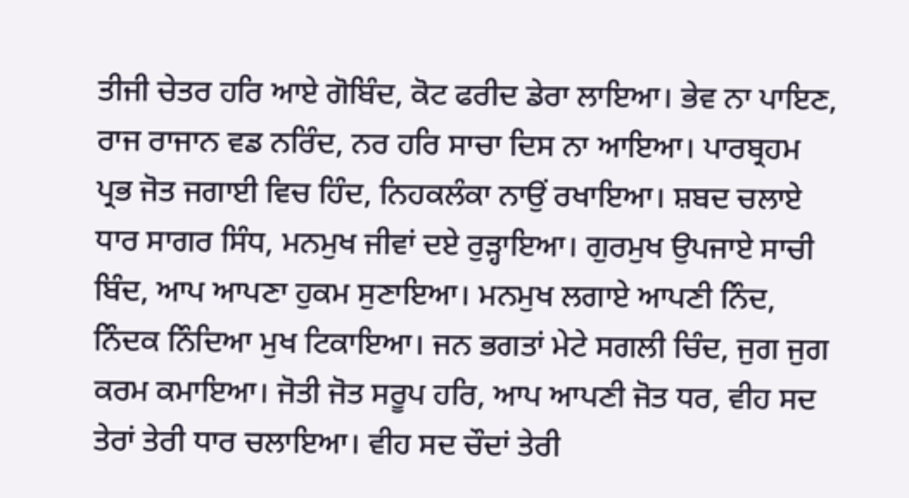ਤੀਜੀ ਚੇਤਰ ਹਰਿ ਆਏ ਗੋਬਿੰਦ, ਕੋਟ ਫਰੀਦ ਡੇਰਾ ਲਾਇਆ। ਭੇਵ ਨਾ ਪਾਇਣ, ਰਾਜ ਰਾਜਾਨ ਵਡ ਨਰਿੰਦ, ਨਰ ਹਰਿ ਸਾਚਾ ਦਿਸ ਨਾ ਆਇਆ। ਪਾਰਬ੍ਰਹਮ ਪ੍ਰਭ ਜੋਤ ਜਗਾਈ ਵਿਚ ਹਿੰਦ, ਨਿਹਕਲੰਕਾ ਨਾਉਂ ਰਖਾਇਆ। ਸ਼ਬਦ ਚਲਾਏ ਧਾਰ ਸਾਗਰ ਸਿੰਧ, ਮਨਮੁਖ ਜੀਵਾਂ ਦਏ ਰੁੜ੍ਹਾਇਆ। ਗੁਰਮੁਖ ਉਪਜਾਏ ਸਾਚੀ ਬਿੰਦ, ਆਪ ਆਪਣਾ ਹੁਕਮ ਸੁਣਾਇਆ। ਮਨਮੁਖ ਲਗਾਏ ਆਪਣੀ ਨਿੰਦ, ਨਿੰਦਕ ਨਿੰਦਿਆ ਮੁਖ ਟਿਕਾਇਆ। ਜਨ ਭਗਤਾਂ ਮੇਟੇ ਸਗਲੀ ਚਿੰਦ, ਜੁਗ ਜੁਗ ਕਰਮ ਕਮਾਇਆ। ਜੋਤੀ ਜੋਤ ਸਰੂਪ ਹਰਿ, ਆਪ ਆਪਣੀ ਜੋਤ ਧਰ, ਵੀਹ ਸਦ ਤੇਰਾਂ ਤੇਰੀ ਧਾਰ ਚਲਾਇਆ। ਵੀਹ ਸਦ ਚੌਦਾਂ ਤੇਰੀ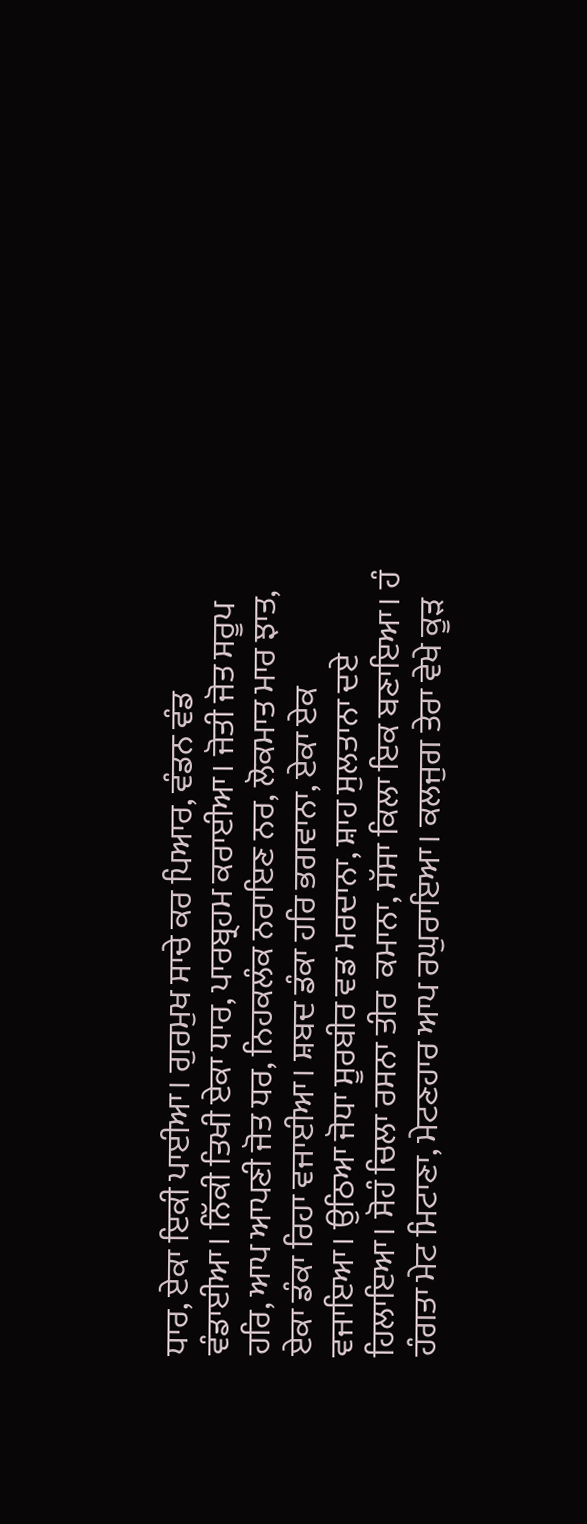ਧਾਰ, ਏਕਾ ਇਕੀ ਪਾਈਆ। ਗੁਰਮੁਖ ਸਾਚੇ ਕਰ ਪਿਆਰ, ਵੰਡਨ ਵੰਡ ਵੰਡਾਈਆ। ਨਿੱਕੀ ਤਿਖੀ ਏਕਾ ਧਾਰ, ਪਾਰਬ੍ਰਹਮ ਕਰਾਈਆ। ਜੋਤੀ ਜੋਤ ਸਰੂਪ ਹਰਿ, ਆਪ ਆਪਣੀ ਜੋਤ ਧਰ, ਨਿਹਕਲੰਕ ਨਰਾਇਣ ਨਰ, ਲੋਕਮਾਤ ਮਾਰ ਝਾਤ, ਏਕਾ ਡੰਕਾ ਰਿਹਾ ਵਜਾਈਆ। ਸ਼ਬਦ ਡੰਕਾ ਹਰਿ ਭਗਵਾਨਾ, ਏਕਾ ਏਕ ਵਜਾਇਆ। ਉਠਿਆ ਜੋਧਾ ਸੂਰਬੀਰ ਵਡ ਮਰਦਾਨਾ, ਸ਼ਾਹ ਸੁਲਤਾਨਾ ਦਏ ਹਿਲਾਇਆ। ਸੋਹੰ ਚਿਲਾ ਰਸਨਾ ਤੀਰ  ਕਮਾਨਾ, ਸੱਸਾ ਕਿਲਾ ਇਕ ਬਣਾਇਆ। ਹੰ ਹੰਗਤਾ ਮੇਟ ਮਿਟਾਣਾ, ਮੇਟਣਹਾਰ ਆਪ ਰਘੁਰਾਇਆ। ਕਲਜੁਗ ਤੇਰਾ ਵੇਖੇ ਕੂੜ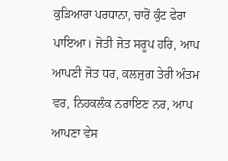ਕੁੜਿਆਰਾ ਪਰਧਾਨਾ, ਚਾਰੋਂ ਕੁੰਟ ਫੇਰਾ ਪਾਇਆ। ਜੋਤੀ ਜੋਤ ਸਰੂਪ ਹਰਿ, ਆਪ ਆਪਣੀ ਜੋਤ ਧਰ, ਕਲਜੁਗ ਤੇਰੀ ਅੰਤਮ ਵਰ, ਨਿਹਕਲੰਕ ਨਰਾਇਣ ਨਰ, ਆਪ ਆਪਣਾ ਵੇਸ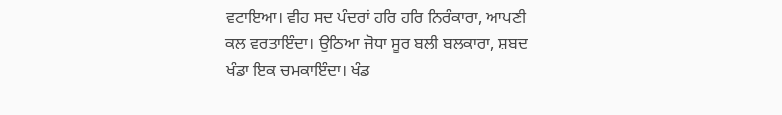ਵਟਾਇਆ। ਵੀਹ ਸਦ ਪੰਦਰਾਂ ਹਰਿ ਹਰਿ ਨਿਰੰਕਾਰਾ, ਆਪਣੀ ਕਲ ਵਰਤਾਇੰਦਾ। ਉਠਿਆ ਜੋਧਾ ਸੂਰ ਬਲੀ ਬਲਕਾਰਾ, ਸ਼ਬਦ ਖੰਡਾ ਇਕ ਚਮਕਾਇੰਦਾ। ਖੰਡ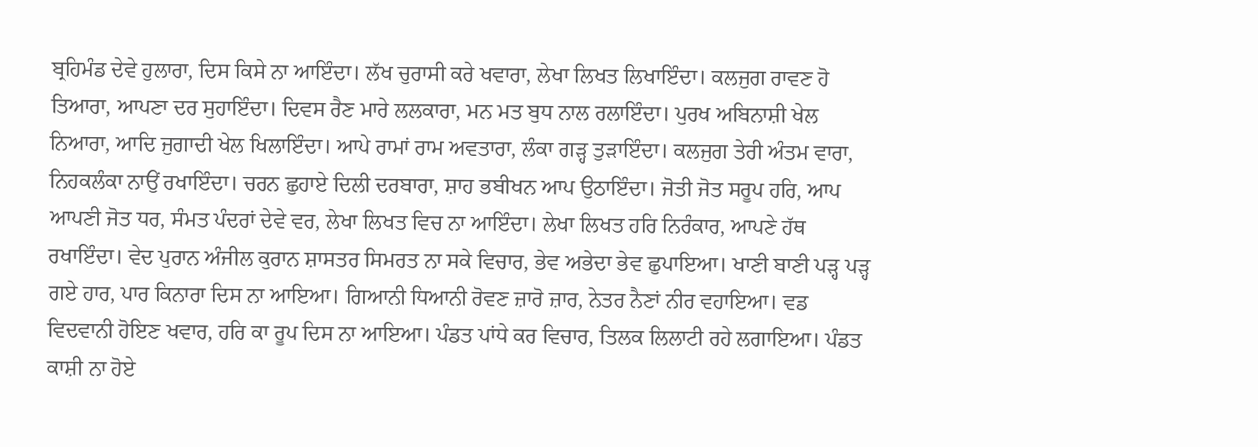ਬ੍ਰਹਿਮੰਡ ਦੇਵੇ ਹੁਲਾਰਾ, ਦਿਸ ਕਿਸੇ ਨਾ ਆਇੰਦਾ। ਲੱਖ ਚੁਰਾਸੀ ਕਰੇ ਖਵਾਰਾ, ਲੇਖਾ ਲਿਖਤ ਲਿਖਾਇੰਦਾ। ਕਲਜੁਗ ਰਾਵਣ ਹੋ ਤਿਆਰਾ, ਆਪਣਾ ਦਰ ਸੁਹਾਇੰਦਾ। ਦਿਵਸ ਰੈਣ ਮਾਰੇ ਲਲਕਾਰਾ, ਮਨ ਮਤ ਬੁਧ ਨਾਲ ਰਲਾਇੰਦਾ। ਪੁਰਖ ਅਬਿਨਾਸ਼ੀ ਖੇਲ ਨਿਆਰਾ, ਆਦਿ ਜੁਗਾਦੀ ਖੇਲ ਖਿਲਾਇੰਦਾ। ਆਪੇ ਰਾਮਾਂ ਰਾਮ ਅਵਤਾਰਾ, ਲੰਕਾ ਗੜ੍ਹ ਤੁੜਾਇੰਦਾ। ਕਲਜੁਗ ਤੇਰੀ ਅੰਤਮ ਵਾਰਾ, ਨਿਹਕਲੰਕਾ ਨਾਉਂ ਰਖਾਇੰਦਾ। ਚਰਨ ਛੁਹਾਏ ਦਿਲੀ ਦਰਬਾਰਾ, ਸ਼ਾਹ ਭਬੀਖਨ ਆਪ ਉਠਾਇੰਦਾ। ਜੋਤੀ ਜੋਤ ਸਰੂਪ ਹਰਿ, ਆਪ ਆਪਣੀ ਜੋਤ ਧਰ, ਸੰਮਤ ਪੰਦਰਾਂ ਦੇਵੇ ਵਰ, ਲੇਖਾ ਲਿਖਤ ਵਿਚ ਨਾ ਆਇੰਦਾ। ਲੇਖਾ ਲਿਖਤ ਹਰਿ ਨਿਰੰਕਾਰ, ਆਪਣੇ ਹੱਥ ਰਖਾਇੰਦਾ। ਵੇਦ ਪੁਰਾਨ ਅੰਜੀਲ ਕੁਰਾਨ ਸ਼ਾਸਤਰ ਸਿਮਰਤ ਨਾ ਸਕੇ ਵਿਚਾਰ, ਭੇਵ ਅਭੇਦਾ ਭੇਵ ਛੁਪਾਇਆ। ਖਾਣੀ ਬਾਣੀ ਪੜ੍ਹ ਪੜ੍ਹ ਗਏ ਹਾਰ, ਪਾਰ ਕਿਨਾਰਾ ਦਿਸ ਨਾ ਆਇਆ। ਗਿਆਨੀ ਧਿਆਨੀ ਰੋਵਣ ਜ਼ਾਰੋ ਜ਼ਾਰ, ਨੇਤਰ ਨੈਣਾਂ ਨੀਰ ਵਹਾਇਆ। ਵਡ ਵਿਦਵਾਨੀ ਹੋਇਣ ਖਵਾਰ, ਹਰਿ ਕਾ ਰੂਪ ਦਿਸ ਨਾ ਆਇਆ। ਪੰਡਤ ਪਾਂਧੇ ਕਰ ਵਿਚਾਰ, ਤਿਲਕ ਲਿਲਾਟੀ ਰਹੇ ਲਗਾਇਆ। ਪੰਡਤ ਕਾਸ਼ੀ ਨਾ ਹੋਏ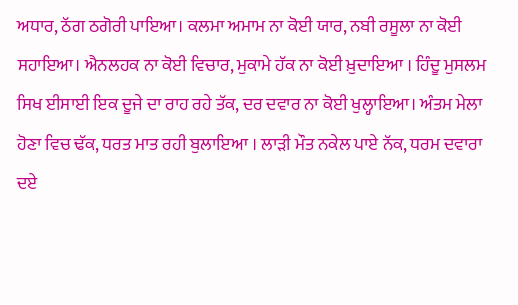ਅਧਾਰ, ਠੱਗ ਠਗੋਰੀ ਪਾਇਆ। ਕਲਮਾ ਅਮਾਮ ਨਾ ਕੋਈ ਯਾਰ, ਨਬੀ ਰਸੂਲਾ ਨਾ ਕੋਈ ਸਹਾਇਆ। ਐਨਲਹਕ ਨਾ ਕੋਈ ਵਿਚਾਰ, ਮੁਕਾਮੇ ਹੱਕ ਨਾ ਕੋਈ ਖ਼ੁਦਾਇਆ । ਹਿੰਦੂ ਮੁਸਲਮ ਸਿਖ ਈਸਾਈ ਇਕ ਦੂਜੇ ਦਾ ਰਾਹ ਰਹੇ ਤੱਕ, ਦਰ ਦਵਾਰ ਨਾ ਕੋਈ ਖੁਲ੍ਹਾਇਆ। ਅੰਤਮ ਮੇਲਾ ਹੋਣਾ ਵਿਚ ਢੱਕ, ਧਰਤ ਮਾਤ ਰਹੀ ਬੁਲਾਇਆ । ਲਾੜੀ ਮੌਤ ਨਕੇਲ ਪਾਏ ਨੱਕ, ਧਰਮ ਦਵਾਰਾ ਦਏ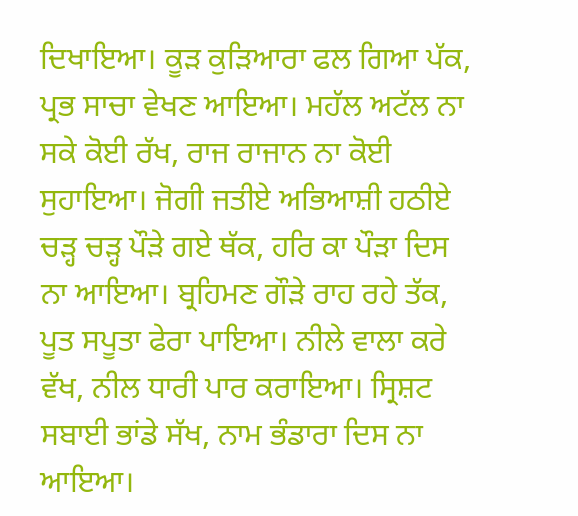ਦਿਖਾਇਆ। ਕੂੜ ਕੁੜਿਆਰਾ ਫਲ ਗਿਆ ਪੱਕ, ਪ੍ਰਭ ਸਾਚਾ ਵੇਖਣ ਆਇਆ। ਮਹੱਲ ਅਟੱਲ ਨਾ ਸਕੇ ਕੋਈ ਰੱਖ, ਰਾਜ ਰਾਜਾਨ ਨਾ ਕੋਈ ਸੁਹਾਇਆ। ਜੋਗੀ ਜਤੀਏ ਅਭਿਆਸ਼ੀ ਹਠੀਏ ਚੜ੍ਹ ਚੜ੍ਹ ਪੌੜੇ ਗਏ ਥੱਕ, ਹਰਿ ਕਾ ਪੌੜਾ ਦਿਸ ਨਾ ਆਇਆ। ਬ੍ਰਹਿਮਣ ਗੌੜੇ ਰਾਹ ਰਹੇ ਤੱਕ, ਪੂਤ ਸਪੂਤਾ ਫੇਰਾ ਪਾਇਆ। ਨੀਲੇ ਵਾਲਾ ਕਰੇ ਵੱਖ, ਨੀਲ ਧਾਰੀ ਪਾਰ ਕਰਾਇਆ। ਸ੍ਰਿਸ਼ਟ ਸਬਾਈ ਭਾਂਡੇ ਸੱਖ, ਨਾਮ ਭੰਡਾਰਾ ਦਿਸ ਨਾ ਆਇਆ।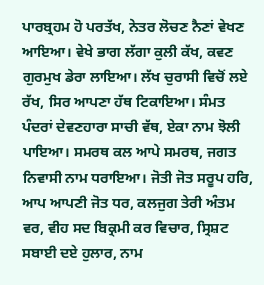ਪਾਰਬ੍ਰਹਮ ਹੋ ਪਰਤੱਖ, ਨੇਤਰ ਲੋਚਣ ਨੈਣਾਂ ਵੇਖਣ ਆਇਆ। ਵੇਖੇ ਭਾਗ ਲੱਗਾ ਕੁਲੀ ਕੱਖ, ਕਵਣ ਗੁਰਮੁਖ ਡੇਰਾ ਲਾਇਆ। ਲੱਖ ਚੁਰਾਸੀ ਵਿਚੋਂ ਲਏ ਰੱਖ, ਸਿਰ ਆਪਣਾ ਹੱਥ ਟਿਕਾਇਆ। ਸੰਮਤ ਪੰਦਰਾਂ ਦੇਵਣਹਾਰਾ ਸਾਚੀ ਵੱਥ, ਏਕਾ ਨਾਮ ਝੋਲੀ ਪਾਇਆ। ਸਮਰਥ ਕਲ ਆਪੇ ਸਮਰਥ, ਜਗਤ ਨਿਵਾਸੀ ਨਾਮ ਧਰਾਇਆ। ਜੋਤੀ ਜੋਤ ਸਰੂਪ ਹਰਿ, ਆਪ ਆਪਣੀ ਜੋਤ ਧਰ, ਕਲਜੁਗ ਤੇਰੀ ਅੰਤਮ ਵਰ, ਵੀਹ ਸਦ ਬਿਕ੍ਰਮੀ ਕਰ ਵਿਚਾਰ, ਸ੍ਰਿਸ਼ਟ ਸਬਾਈ ਦਏ ਹੁਲਾਰ, ਨਾਮ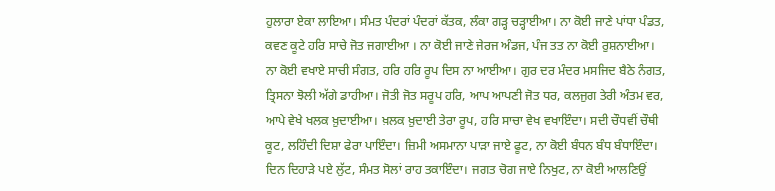ਹੁਲਾਰਾ ਏਕਾ ਲਾਇਆ। ਸੰਮਤ ਪੰਦਰਾਂ ਪੰਦਰਾਂ ਕੱਤਕ, ਲੰਕਾ ਗੜ੍ਹ ਚੜ੍ਹਾਈਆ। ਨਾ ਕੋਈ ਜਾਣੇ ਪਾਂਧਾ ਪੰਡਤ, ਕਵਣ ਕੂਟੇ ਹਰਿ ਸਾਚੇ ਜੋਤ ਜਗਾਈਆ । ਨਾ ਕੋਈ ਜਾਣੇ ਜੇਰਜ ਅੰਡਜ, ਪੰਜ ਤਤ ਨਾ ਕੋਈ ਰੁਸ਼ਨਾਈਆ। ਨਾ ਕੋਈ ਵਖਾਏ ਸਾਚੀ ਸੰਗਤ, ਹਰਿ ਹਰਿ ਰੂਪ ਦਿਸ ਨਾ ਆਈਆ। ਗੁਰ ਦਰ ਮੰਦਰ ਮਸਜਿਦ ਬੈਠੇ ਨੰਗਤ, ਤ੍ਰਿਸਨਾ ਝੋਲੀ ਅੱਗੇ ਡਾਹੀਆ। ਜੋਤੀ ਜੋਤ ਸਰੂਪ ਹਰਿ, ਆਪ ਆਪਣੀ ਜੋਤ ਧਰ, ਕਲਜੁਗ ਤੇਰੀ ਅੰਤਮ ਵਰ, ਆਪੇ ਵੇਖੇ ਖਲਕ ਖ਼ੁਦਾਈਆ। ਖ਼ਲਕ ਖ਼ੁਦਾਈ ਤੇਰਾ ਰੂਪ, ਹਰਿ ਸਾਚਾ ਵੇਖ ਵਖਾਇੰਦਾ। ਸਦੀ ਚੌਧਵੀਂ ਚੌਥੀ ਕੂਟ, ਲਹਿੰਦੀ ਦਿਸ਼ਾ ਫੇਰਾ ਪਾਇੰਦਾ। ਜ਼ਿਮੀ ਅਸਮਾਨਾ ਪਾੜਾ ਜਾਏ ਫੂਟ, ਨਾ ਕੋਈ ਬੰਧਨ ਬੰਧ ਬੰਧਾਇੰਦਾ। ਦਿਨ ਦਿਹਾੜੇ ਪਏ ਲੁੱਟ, ਸੰਮਤ ਸੋਲਾਂ ਰਾਹ ਤਕਾਇੰਦਾ। ਜਗਤ ਚੋਗ ਜਾਏ ਨਿਖੁਟ, ਨਾ ਕੋਈ ਆਲਣਿਉਂ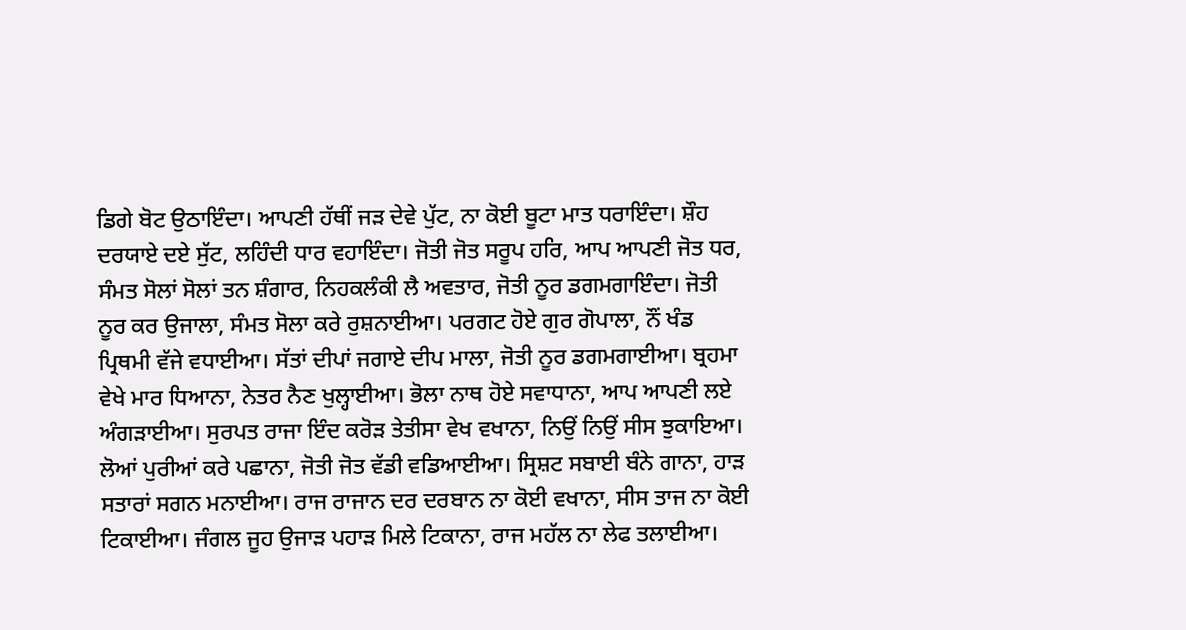ਡਿਗੇ ਬੋਟ ਉਠਾਇੰਦਾ। ਆਪਣੀ ਹੱਥੀਂ ਜੜ ਦੇਵੇ ਪੁੱਟ, ਨਾ ਕੋਈ ਬੂਟਾ ਮਾਤ ਧਰਾਇੰਦਾ। ਸ਼ੌਹ ਦਰਯਾਏ ਦਏ ਸੁੱਟ, ਲਹਿੰਦੀ ਧਾਰ ਵਹਾਇੰਦਾ। ਜੋਤੀ ਜੋਤ ਸਰੂਪ ਹਰਿ, ਆਪ ਆਪਣੀ ਜੋਤ ਧਰ, ਸੰਮਤ ਸੋਲਾਂ ਸੋਲਾਂ ਤਨ ਸ਼ੰਗਾਰ, ਨਿਹਕਲੰਕੀ ਲੈ ਅਵਤਾਰ, ਜੋਤੀ ਨੂਰ ਡਗਮਗਾਇੰਦਾ। ਜੋਤੀ ਨੂਰ ਕਰ ਉਜਾਲਾ, ਸੰਮਤ ਸੋਲਾ ਕਰੇ ਰੁਸ਼ਨਾਈਆ। ਪਰਗਟ ਹੋਏ ਗੁਰ ਗੋਪਾਲਾ, ਨੌਂ ਖੰਡ ਪ੍ਰਿਥਮੀ ਵੱਜੇ ਵਧਾਈਆ। ਸੱਤਾਂ ਦੀਪਾਂ ਜਗਾਏ ਦੀਪ ਮਾਲਾ, ਜੋਤੀ ਨੂਰ ਡਗਮਗਾਈਆ। ਬ੍ਰਹਮਾ ਵੇਖੇ ਮਾਰ ਧਿਆਨਾ, ਨੇਤਰ ਨੈਣ ਖੁਲ੍ਹਾਈਆ। ਭੋਲਾ ਨਾਥ ਹੋਏ ਸਵਾਧਾਨਾ, ਆਪ ਆਪਣੀ ਲਏ ਅੰਗੜਾਈਆ। ਸੁਰਪਤ ਰਾਜਾ ਇੰਦ ਕਰੋੜ ਤੇਤੀਸਾ ਵੇਖ ਵਖਾਨਾ, ਨਿਉਂ ਨਿਉਂ ਸੀਸ ਝੁਕਾਇਆ। ਲੋਆਂ ਪੁਰੀਆਂ ਕਰੇ ਪਛਾਨਾ, ਜੋਤੀ ਜੋਤ ਵੱਡੀ ਵਡਿਆਈਆ। ਸ੍ਰਿਸ਼ਟ ਸਬਾਈ ਬੰਨੇ ਗਾਨਾ, ਹਾੜ ਸਤਾਰਾਂ ਸਗਨ ਮਨਾਈਆ। ਰਾਜ ਰਾਜਾਨ ਦਰ ਦਰਬਾਨ ਨਾ ਕੋਈ ਵਖਾਨਾ, ਸੀਸ ਤਾਜ ਨਾ ਕੋਈ ਟਿਕਾਈਆ। ਜੰਗਲ ਜੂਹ ਉਜਾੜ ਪਹਾੜ ਮਿਲੇ ਟਿਕਾਨਾ, ਰਾਜ ਮਹੱਲ ਨਾ ਲੇਫ ਤਲਾਈਆ।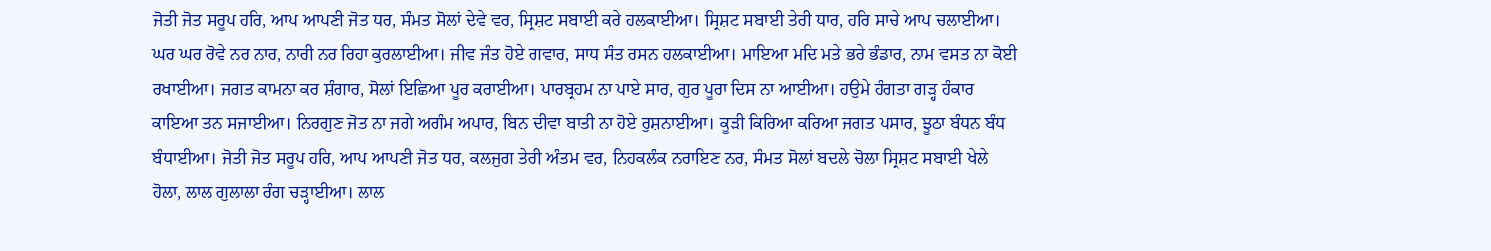ਜੋਤੀ ਜੋਤ ਸਰੂਪ ਹਰਿ, ਆਪ ਆਪਣੀ ਜੋਤ ਧਰ, ਸੰਮਤ ਸੋਲਾਂ ਦੇਵੇ ਵਰ, ਸ੍ਰਿਸ਼ਟ ਸਬਾਈ ਕਰੇ ਹਲਕਾਈਆ। ਸ੍ਰਿਸ਼ਟ ਸਬਾਈ ਤੇਰੀ ਧਾਰ, ਹਰਿ ਸਾਚੇ ਆਪ ਚਲਾਈਆ। ਘਰ ਘਰ ਰੋਵੇ ਨਰ ਨਾਰ, ਨਾਰੀ ਨਰ ਰਿਹਾ ਕੁਰਲਾਈਆ। ਜੀਵ ਜੰਤ ਹੋਏ ਗਵਾਰ, ਸਾਧ ਸੰਤ ਰਸਨ ਹਲਕਾਈਆ। ਮਾਇਆ ਮਦਿ ਮਤੇ ਭਰੇ ਭੰਡਾਰ, ਨਾਮ ਵਸਤ ਨਾ ਕੋਈ ਰਖਾਈਆ। ਜਗਤ ਕਾਮਨਾ ਕਰ ਸ਼ੰਗਾਰ, ਸੋਲਾਂ ਇਛਿਆ ਪੂਰ ਕਰਾਈਆ। ਪਾਰਬ੍ਰਹਮ ਨਾ ਪਾਏ ਸਾਰ, ਗੁਰ ਪੂਰਾ ਦਿਸ ਨਾ ਆਈਆ। ਹਉਮੇ ਹੰਗਤਾ ਗੜ੍ਹ ਹੰਕਾਰ ਕਾਇਆ ਤਨ ਸਜਾਈਆ। ਨਿਰਗੁਣ ਜੋਤ ਨਾ ਜਗੇ ਅਗੰਮ ਅਪਾਰ, ਬਿਨ ਦੀਵਾ ਬਾਤੀ ਨਾ ਹੋਏ ਰੁਸ਼ਨਾਈਆ। ਕੂੜੀ ਕਿਰਿਆ ਕਰਿਆ ਜਗਤ ਪਸਾਰ, ਝੂਠਾ ਬੰਧਨ ਬੰਧ ਬੰਧਾਈਆ। ਜੋਤੀ ਜੋਤ ਸਰੂਪ ਹਰਿ, ਆਪ ਆਪਣੀ ਜੋਤ ਧਰ, ਕਲਜੁਗ ਤੇਰੀ ਅੰਤਮ ਵਰ, ਨਿਹਕਲੰਕ ਨਰਾਇਣ ਨਰ, ਸੰਮਤ ਸੋਲਾਂ ਬਦਲੇ ਚੋਲਾ ਸ੍ਰਿਸ਼ਟ ਸਬਾਈ ਖੇਲੇ ਹੋਲਾ, ਲਾਲ ਗੁਲਾਲਾ ਰੰਗ ਚੜ੍ਹਾਈਆ। ਲਾਲ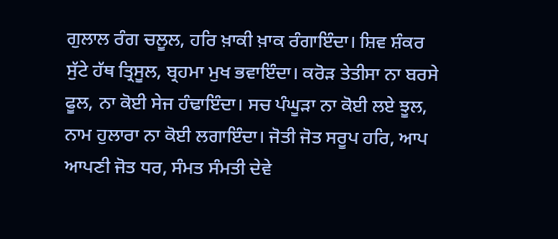ਗੁਲਾਲ ਰੰਗ ਚਲੂਲ, ਹਰਿ ਖ਼ਾਕੀ ਖ਼ਾਕ ਰੰਗਾਇੰਦਾ। ਸ਼ਿਵ ਸ਼ੰਕਰ ਸੁੱਟੇ ਹੱਥ ਤ੍ਰਿਸੂਲ, ਬ੍ਰਹਮਾ ਮੁਖ ਭਵਾਇੰਦਾ। ਕਰੋੜ ਤੇਤੀਸਾ ਨਾ ਬਰਸੇ ਫੂਲ, ਨਾ ਕੋਈ ਸੇਜ ਹੰਢਾਇੰਦਾ। ਸਚ ਪੰਘੂੜਾ ਨਾ ਕੋਈ ਲਏ ਝੂਲ, ਨਾਮ ਹੁਲਾਰਾ ਨਾ ਕੋਈ ਲਗਾਇੰਦਾ। ਜੋਤੀ ਜੋਤ ਸਰੂਪ ਹਰਿ, ਆਪ ਆਪਣੀ ਜੋਤ ਧਰ, ਸੰਮਤ ਸੰਮਤੀ ਦੇਵੇ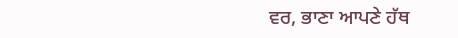ਵਰ, ਭਾਣਾ ਆਪਣੇ ਹੱਥ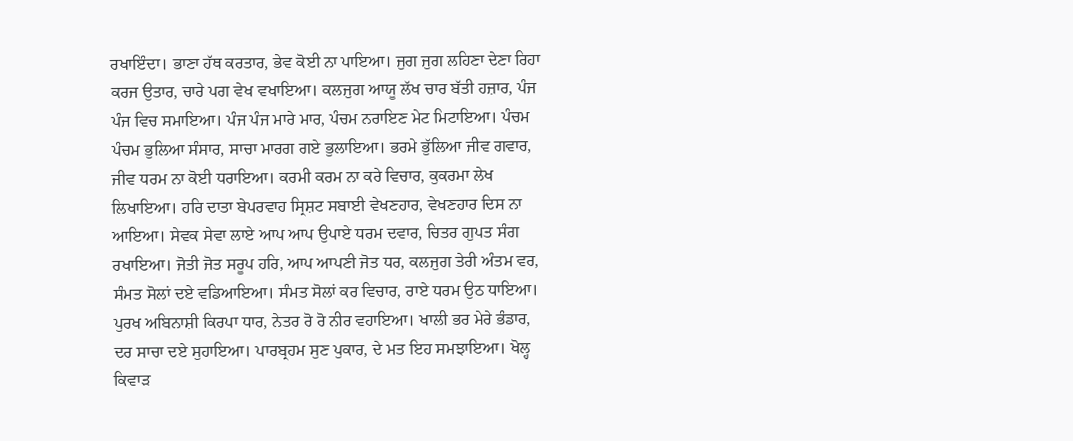ਰਖਾਇੰਦਾ। ਭਾਣਾ ਹੱਥ ਕਰਤਾਰ, ਭੇਵ ਕੋਈ ਨਾ ਪਾਇਆ। ਜੁਗ ਜੁਗ ਲਹਿਣਾ ਦੇਣਾ ਰਿਹਾ ਕਰਜ ਉਤਾਰ, ਚਾਰੇ ਪਗ ਵੇਖ ਵਖਾਇਆ। ਕਲਜੁਗ ਆਯੂ ਲੱਖ ਚਾਰ ਬੱਤੀ ਹਜ਼ਾਰ, ਪੰਜ ਪੰਜ ਵਿਚ ਸਮਾਇਆ। ਪੰਜ ਪੰਜ ਮਾਰੇ ਮਾਰ, ਪੰਚਮ ਨਰਾਇਣ ਮੇਟ ਮਿਟਾਇਆ। ਪੰਚਮ ਪੰਚਮ ਭੁਲਿਆ ਸੰਸਾਰ, ਸਾਚਾ ਮਾਰਗ ਗਏ ਭੁਲਾਇਆ। ਭਰਮੇ ਭੁੱਲਿਆ ਜੀਵ ਗਵਾਰ, ਜੀਵ ਧਰਮ ਨਾ ਕੋਈ ਧਰਾਇਆ। ਕਰਮੀ ਕਰਮ ਨਾ ਕਰੇ ਵਿਚਾਰ, ਕੁਕਰਮਾ ਲੇਖ ਲਿਖਾਇਆ। ਹਰਿ ਦਾਤਾ ਬੇਪਰਵਾਹ ਸ੍ਰਿਸ਼ਟ ਸਬਾਈ ਵੇਖਣਹਾਰ, ਵੇਖਣਹਾਰ ਦਿਸ ਨਾ ਆਇਆ। ਸੇਵਕ ਸੇਵਾ ਲਾਏ ਆਪ ਆਪ ਉਪਾਏ ਧਰਮ ਦਵਾਰ, ਚਿਤਰ ਗੁਪਤ ਸੰਗ ਰਖਾਇਆ। ਜੋਤੀ ਜੋਤ ਸਰੂਪ ਹਰਿ, ਆਪ ਆਪਣੀ ਜੋਤ ਧਰ, ਕਲਜੁਗ ਤੇਰੀ ਅੰਤਮ ਵਰ, ਸੰਮਤ ਸੋਲਾਂ ਦਏ ਵਡਿਆਇਆ। ਸੰਮਤ ਸੋਲਾਂ ਕਰ ਵਿਚਾਰ, ਰਾਏ ਧਰਮ ਉਠ ਧਾਇਆ। ਪੁਰਖ ਅਬਿਨਾਸ਼ੀ ਕਿਰਪਾ ਧਾਰ, ਨੇਤਰ ਰੋ ਰੋ ਨੀਰ ਵਹਾਇਆ। ਖਾਲੀ ਭਰ ਮੇਰੇ ਭੰਡਾਰ, ਦਰ ਸਾਚਾ ਦਏ ਸੁਹਾਇਆ। ਪਾਰਬ੍ਰਹਮ ਸੁਣ ਪੁਕਾਰ, ਦੇ ਮਤ ਇਹ ਸਮਝਾਇਆ। ਖੋਲ੍ਹ ਕਿਵਾੜ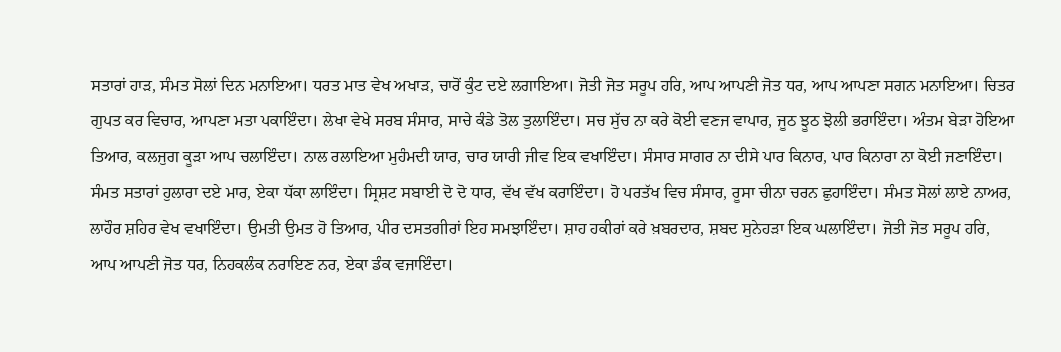ਸਤਾਰਾਂ ਹਾੜ, ਸੰਮਤ ਸੋਲਾਂ ਦਿਨ ਮਨਾਇਆ। ਧਰਤ ਮਾਤ ਵੇਖ ਅਖਾੜ, ਚਾਰੋਂ ਕੁੰਟ ਦਏ ਲਗਾਇਆ। ਜੋਤੀ ਜੋਤ ਸਰੂਪ ਹਰਿ, ਆਪ ਆਪਣੀ ਜੋਤ ਧਰ, ਆਪ ਆਪਣਾ ਸਗਨ ਮਨਾਇਆ। ਚਿਤਰ ਗੁਪਤ ਕਰ ਵਿਚਾਰ, ਆਪਣਾ ਮਤਾ ਪਕਾਇੰਦਾ। ਲੇਖਾ ਵੇਖੇ ਸਰਬ ਸੰਸਾਰ, ਸਾਚੇ ਕੰਡੇ ਤੋਲ ਤੁਲਾਇੰਦਾ। ਸਚ ਸੁੱਚ ਨਾ ਕਰੇ ਕੋਈ ਵਣਜ ਵਾਪਾਰ, ਜੂਠ ਝੂਠ ਝੋਲੀ ਭਰਾਇੰਦਾ। ਅੰਤਮ ਬੇੜਾ ਹੋਇਆ ਤਿਆਰ, ਕਲਜੁਗ ਕੂੜਾ ਆਪ ਚਲਾਇੰਦਾ। ਨਾਲ ਰਲਾਇਆ ਮੁਹੰਮਦੀ ਯਾਰ, ਚਾਰ ਯਾਰੀ ਜੀਵ ਇਕ ਵਖਾਇੰਦਾ। ਸੰਸਾਰ ਸਾਗਰ ਨਾ ਦੀਸੇ ਪਾਰ ਕਿਨਾਰ, ਪਾਰ ਕਿਨਾਰਾ ਨਾ ਕੋਈ ਜਣਾਇੰਦਾ। ਸੰਮਤ ਸਤਾਰਾਂ ਹੁਲਾਰਾ ਦਏ ਮਾਰ, ਏਕਾ ਧੱਕਾ ਲਾਇੰਦਾ। ਸ੍ਰਿਸ਼ਟ ਸਬਾਈ ਦੋ ਦੋ ਧਾਰ, ਵੱਖ ਵੱਖ ਕਰਾਇੰਦਾ। ਹੋ ਪਰਤੱਖ ਵਿਚ ਸੰਸਾਰ, ਰੂਸਾ ਚੀਨਾ ਚਰਨ ਛੁਹਾਇੰਦਾ। ਸੰਮਤ ਸੋਲਾਂ ਲਾਏ ਨਾਅਰ, ਲਾਹੌਰ ਸ਼ਹਿਰ ਵੇਖ ਵਖਾਇੰਦਾ। ਉਮਤੀ ਉਮਤ ਹੋ ਤਿਆਰ, ਪੀਰ ਦਸਤਗੀਰਾਂ ਇਹ ਸਮਝਾਇੰਦਾ। ਸ਼ਾਹ ਹਕੀਰਾਂ ਕਰੇ ਖ਼ਬਰਦਾਰ, ਸ਼ਬਦ ਸੁਨੇਹੜਾ ਇਕ ਘਲਾਇੰਦਾ। ਜੋਤੀ ਜੋਤ ਸਰੂਪ ਹਰਿ, ਆਪ ਆਪਣੀ ਜੋਤ ਧਰ, ਨਿਹਕਲੰਕ ਨਰਾਇਣ ਨਰ, ਏਕਾ ਡੰਕ ਵਜਾਇੰਦਾ।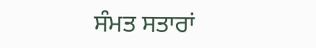ਸੰਮਤ ਸਤਾਰਾਂ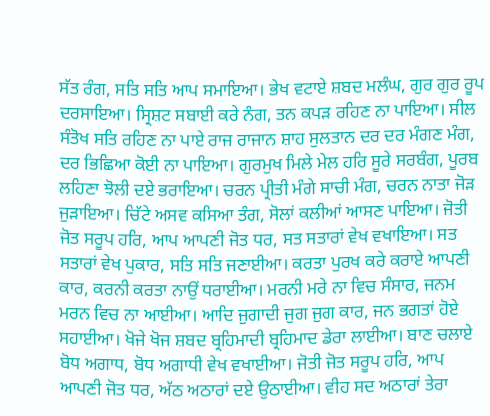ਸੱਤ ਰੰਗ, ਸਤਿ ਸਤਿ ਆਪ ਸਮਾਇਆ। ਭੇਖ ਵਟਾਏ ਸ਼ਬਦ ਮਲੰਘ, ਗੁਰ ਗੁਰ ਰੂਪ ਦਰਸਾਇਆ। ਸ੍ਰਿਸ਼ਟ ਸਬਾਈ ਕਰੇ ਨੰਗ, ਤਨ ਕਪੜ ਰਹਿਣ ਨਾ ਪਾਇਆ। ਸੀਲ ਸੰਤੋਖ ਸਤਿ ਰਹਿਣ ਨਾ ਪਾਏ ਰਾਜ ਰਾਜਾਨ ਸ਼ਾਹ ਸੁਲਤਾਨ ਦਰ ਦਰ ਮੰਗਣ ਮੰਗ, ਦਰ ਭਿਛਿਆ ਕੋਈ ਨਾ ਪਾਇਆ। ਗੁਰਮੁਖ ਮਿਲੇ ਮੇਲ ਹਰਿ ਸੂਰੇ ਸਰਬੰਗ, ਪੂਰਬ ਲਹਿਣਾ ਝੋਲੀ ਦਏ ਭਰਾਇਆ। ਚਰਨ ਪ੍ਰੀਤੀ ਮੰਗੇ ਸਾਚੀ ਮੰਗ, ਚਰਨ ਨਾਤਾ ਜੋੜ ਜੁੜਾਇਆ। ਚਿੱਟੇ ਅਸਵ ਕਸਿਆ ਤੰਗ, ਸੋਲਾਂ ਕਲੀਆਂ ਆਸਣ ਪਾਇਆ। ਜੋਤੀ ਜੋਤ ਸਰੂਪ ਹਰਿ, ਆਪ ਆਪਣੀ ਜੋਤ ਧਰ, ਸਤ ਸਤਾਰਾਂ ਵੇਖ ਵਖਾਇਆ। ਸਤ ਸਤਾਰਾਂ ਵੇਖ ਪੁਕਾਰ, ਸਤਿ ਸਤਿ ਜਣਾਈਆ। ਕਰਤਾ ਪੁਰਖ ਕਰੇ ਕਰਾਏ ਆਪਣੀ ਕਾਰ, ਕਰਨੀ ਕਰਤਾ ਨਾਉਂ ਧਰਾਈਆ। ਮਰਨੀ ਮਰੇ ਨਾ ਵਿਚ ਸੰਸਾਰ, ਜਨਮ ਮਰਨ ਵਿਚ ਨਾ ਆਈਆ। ਆਦਿ ਜੁਗਾਦੀ ਜੁਗ ਜੁਗ ਕਾਰ, ਜਨ ਭਗਤਾਂ ਹੋਏ ਸਹਾਈਆ। ਖੋਜੇ ਖੋਜ ਸ਼ਬਦ ਬ੍ਰਹਿਮਾਦੀ ਬ੍ਰਹਿਮਾਦ ਡੇਰਾ ਲਾਈਆ। ਬਾਣ ਚਲਾਏ ਬੋਧ ਅਗਾਧ, ਬੋਧ ਅਗਾਧੀ ਵੇਖ ਵਖਾਈਆ। ਜੋਤੀ ਜੋਤ ਸਰੂਪ ਹਰਿ, ਆਪ ਆਪਣੀ ਜੋਤ ਧਰ, ਅੱਠ ਅਠਾਰਾਂ ਦਏ ਉਠਾਈਆ। ਵੀਹ ਸਦ ਅਠਾਰਾਂ ਤੇਰਾ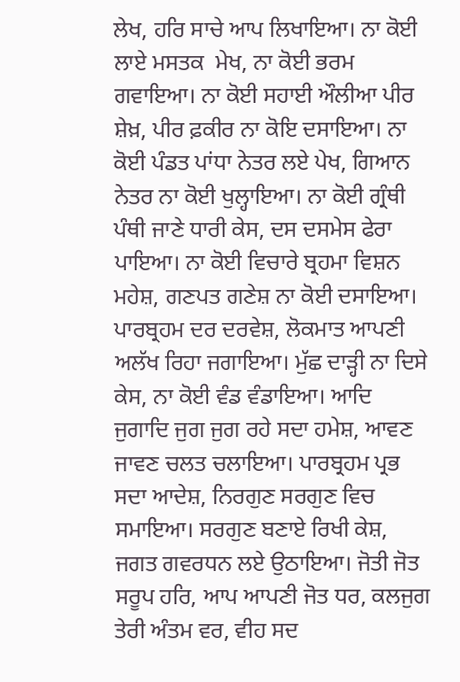ਲੇਖ, ਹਰਿ ਸਾਚੇ ਆਪ ਲਿਖਾਇਆ। ਨਾ ਕੋਈ ਲਾਏ ਮਸਤਕ  ਮੇਖ, ਨਾ ਕੋਈ ਭਰਮ ਗਵਾਇਆ। ਨਾ ਕੋਈ ਸਹਾਈ ਔਲੀਆ ਪੀਰ ਸ਼ੇਖ਼, ਪੀਰ ਫ਼ਕੀਰ ਨਾ ਕੋਇ ਦਸਾਇਆ। ਨਾ ਕੋਈ ਪੰਡਤ ਪਾਂਧਾ ਨੇਤਰ ਲਏ ਪੇਖ, ਗਿਆਨ ਨੇਤਰ ਨਾ ਕੋਈ ਖੁਲ੍ਹਾਇਆ। ਨਾ ਕੋਈ ਗ੍ਰੰਥੀ ਪੰਥੀ ਜਾਣੇ ਧਾਰੀ ਕੇਸ, ਦਸ ਦਸਮੇਸ ਫੇਰਾ ਪਾਇਆ। ਨਾ ਕੋਈ ਵਿਚਾਰੇ ਬ੍ਰਹਮਾ ਵਿਸ਼ਨ ਮਹੇਸ਼, ਗਣਪਤ ਗਣੇਸ਼ ਨਾ ਕੋਈ ਦਸਾਇਆ। ਪਾਰਬ੍ਰਹਮ ਦਰ ਦਰਵੇਸ਼, ਲੋਕਮਾਤ ਆਪਣੀ ਅਲੱਖ ਰਿਹਾ ਜਗਾਇਆ। ਮੁੱਛ ਦਾੜ੍ਹੀ ਨਾ ਦਿਸੇ ਕੇਸ, ਨਾ ਕੋਈ ਵੰਡ ਵੰਡਾਇਆ। ਆਦਿ ਜੁਗਾਦਿ ਜੁਗ ਜੁਗ ਰਹੇ ਸਦਾ ਹਮੇਸ਼, ਆਵਣ ਜਾਵਣ ਚਲਤ ਚਲਾਇਆ। ਪਾਰਬ੍ਰਹਮ ਪ੍ਰਭ ਸਦਾ ਆਦੇਸ਼, ਨਿਰਗੁਣ ਸਰਗੁਣ ਵਿਚ ਸਮਾਇਆ। ਸਰਗੁਣ ਬਣਾਏ ਰਿਖੀ ਕੇਸ਼, ਜਗਤ ਗਵਰਧਨ ਲਏ ਉਠਾਇਆ। ਜੋਤੀ ਜੋਤ ਸਰੂਪ ਹਰਿ, ਆਪ ਆਪਣੀ ਜੋਤ ਧਰ, ਕਲਜੁਗ ਤੇਰੀ ਅੰਤਮ ਵਰ, ਵੀਹ ਸਦ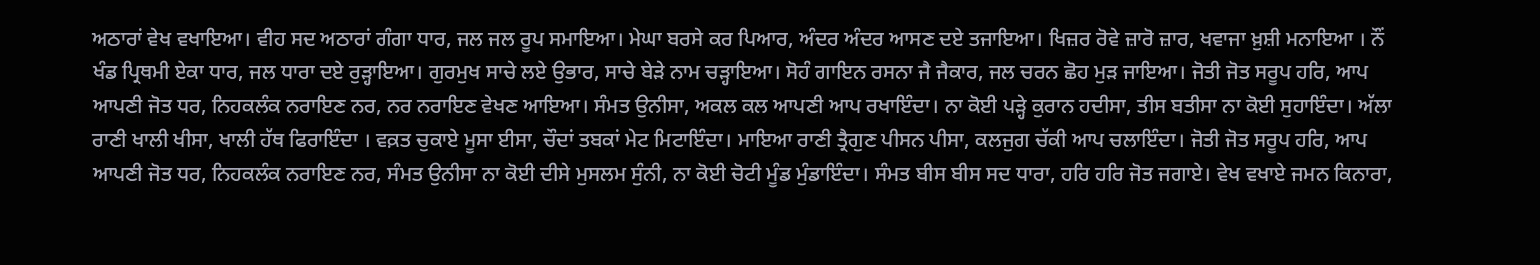ਅਠਾਰਾਂ ਵੇਖ ਵਖਾਇਆ। ਵੀਹ ਸਦ ਅਠਾਰਾਂ ਗੰਗਾ ਧਾਰ, ਜਲ ਜਲ ਰੂਪ ਸਮਾਇਆ। ਮੇਘਾ ਬਰਸੇ ਕਰ ਪਿਆਰ, ਅੰਦਰ ਅੰਦਰ ਆਸਣ ਦਏ ਤਜਾਇਆ। ਖਿਜ਼ਰ ਰੋਵੇ ਜ਼ਾਰੋ ਜ਼ਾਰ, ਖਵਾਜਾ ਖ਼ੁਸ਼ੀ ਮਨਾਇਆ । ਨੌਂ ਖੰਡ ਪ੍ਰਿਥਮੀ ਏਕਾ ਧਾਰ, ਜਲ ਧਾਰਾ ਦਏ ਰੁੜ੍ਹਾਇਆ। ਗੁਰਮੁਖ ਸਾਚੇ ਲਏ ਉਭਾਰ, ਸਾਚੇ ਬੇੜੇ ਨਾਮ ਚੜ੍ਹਾਇਆ। ਸੋਹੰ ਗਾਇਨ ਰਸਨਾ ਜੈ ਜੈਕਾਰ, ਜਲ ਚਰਨ ਛੋਹ ਮੁੜ ਜਾਇਆ। ਜੋਤੀ ਜੋਤ ਸਰੂਪ ਹਰਿ, ਆਪ ਆਪਣੀ ਜੋਤ ਧਰ, ਨਿਹਕਲੰਕ ਨਰਾਇਣ ਨਰ, ਨਰ ਨਰਾਇਣ ਵੇਖਣ ਆਇਆ। ਸੰਮਤ ਉਨੀਸਾ, ਅਕਲ ਕਲ ਆਪਣੀ ਆਪ ਰਖਾਇੰਦਾ। ਨਾ ਕੋਈ ਪੜ੍ਹੇ ਕੁਰਾਨ ਹਦੀਸਾ, ਤੀਸ ਬਤੀਸਾ ਨਾ ਕੋਈ ਸੁਹਾਇੰਦਾ। ਅੱਲਾ ਰਾਣੀ ਖਾਲੀ ਖੀਸਾ, ਖਾਲੀ ਹੱਥ ਫਿਰਾਇੰਦਾ । ਵਕ਼ਤ ਚੁਕਾਏ ਮੂਸਾ ਈਸਾ, ਚੌਦਾਂ ਤਬਕਾਂ ਮੇਟ ਮਿਟਾਇੰਦਾ। ਮਾਇਆ ਰਾਣੀ ਤ੍ਰੈਗੁਣ ਪੀਸਨ ਪੀਸਾ, ਕਲਜੁਗ ਚੱਕੀ ਆਪ ਚਲਾਇੰਦਾ। ਜੋਤੀ ਜੋਤ ਸਰੂਪ ਹਰਿ, ਆਪ ਆਪਣੀ ਜੋਤ ਧਰ, ਨਿਹਕਲੰਕ ਨਰਾਇਣ ਨਰ, ਸੰਮਤ ਉਨੀਸਾ ਨਾ ਕੋਈ ਦੀਸੇ ਮੁਸਲਮ ਸੁੰਨੀ, ਨਾ ਕੋਈ ਚੋਟੀ ਮੂੰਡ ਮੁੰਡਾਇੰਦਾ। ਸੰਮਤ ਬੀਸ ਬੀਸ ਸਦ ਧਾਰਾ, ਹਰਿ ਹਰਿ ਜੋਤ ਜਗਾਏ। ਵੇਖ ਵਖਾਏ ਜਮਨ ਕਿਨਾਰਾ,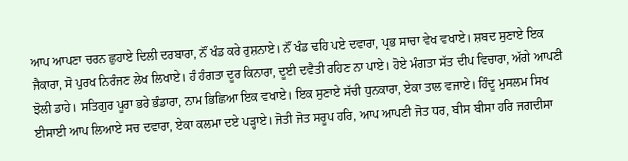ਆਪ ਆਪਣਾ ਚਰਨ ਛੁਹਾਏ ਦਿਲੀ ਦਰਬਾਰਾ, ਨੌਂ ਖੰਡ ਕਰੇ ਰੁਸ਼ਨਾਏ। ਨੌਂ ਖੰਡ ਢਹਿ ਪਏ ਦਵਾਰਾ, ਪ੍ਰਭ ਸਾਚਾ ਵੇਖ ਵਖਾਏ। ਸ਼ਬਦ ਸੁਣਾਏ ਇਕ ਜੈਕਾਰਾ, ਸੋ ਪੁਰਖ ਨਿਰੰਜਣ ਲੇਖ ਲਿਖਾਏ। ਹੰ ਹੰਗਤਾ ਦੂਰ ਕਿਨਾਰਾ, ਦੂਈ ਦਵੈਤੀ ਰਹਿਣ ਨਾ ਪਾਏ। ਹੋਏ ਮੰਗਤਾ ਸੱਤ ਦੀਪ ਵਿਚਾਰਾ, ਅੱਗੇ ਆਪਣੀ ਝੋਲੀ ਡਾਹੇ। ਸਤਿਗੁਰ ਪੂਰਾ ਭਰੇ ਭੰਡਾਰਾ, ਨਾਮ ਭਿਛਿਆ ਇਕ ਵਖਾਏ। ਇਕ ਸੁਣਾਏ ਸੱਚੀ ਧੁਨਕਾਰਾ, ਏਕਾ ਤਾਲ ਵਜਾਏ। ਹਿੰਦੂ ਮੁਸਲਮ ਸਿਖ ਈਸਾਈ ਆਪ ਲਿਆਏ ਸਚ ਦਵਾਰਾ, ਏਕਾ ਕਲਮਾ ਦਏ ਪੜ੍ਹਾਏ। ਜੋਤੀ ਜੋਤ ਸਰੂਪ ਹਰਿ, ਆਪ ਆਪਣੀ ਜੋਤ ਧਰ, ਬੀਸ ਬੀਸਾ ਹਰਿ ਜਗਦੀਸਾ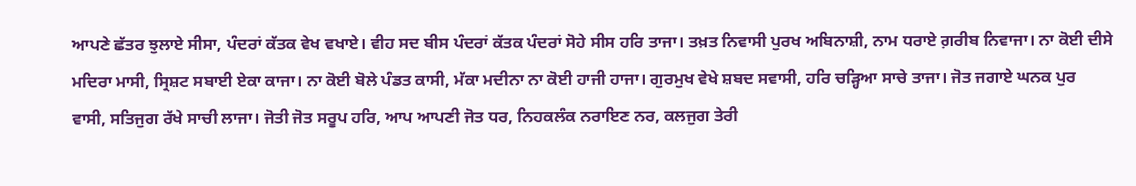ਆਪਣੇ ਛੱਤਰ ਝੁਲਾਏ ਸੀਸਾ, ਪੰਦਰਾਂ ਕੱਤਕ ਵੇਖ ਵਖਾਏ। ਵੀਹ ਸਦ ਬੀਸ ਪੰਦਰਾਂ ਕੱਤਕ ਪੰਦਰਾਂ ਸੋਹੇ ਸੀਸ ਹਰਿ ਤਾਜਾ। ਤਖ਼ਤ ਨਿਵਾਸੀ ਪੁਰਖ ਅਬਿਨਾਸ਼ੀ, ਨਾਮ ਧਰਾਏ ਗ਼ਰੀਬ ਨਿਵਾਜਾ। ਨਾ ਕੋਈ ਦੀਸੇ ਮਦਿਰਾ ਮਾਸੀ, ਸ੍ਰਿਸ਼ਟ ਸਬਾਈ ਏਕਾ ਕਾਜਾ। ਨਾ ਕੋਈ ਬੋਲੇ ਪੰਡਤ ਕਾਸੀ, ਮੱਕਾ ਮਦੀਨਾ ਨਾ ਕੋਈ ਹਾਜੀ ਹਾਜਾ। ਗੁਰਮੁਖ ਵੇਖੇ ਸ਼ਬਦ ਸਵਾਸੀ, ਹਰਿ ਚੜ੍ਹਿਆ ਸਾਚੇ ਤਾਜਾ। ਜੋਤ ਜਗਾਏ ਘਨਕ ਪੁਰ ਵਾਸੀ, ਸਤਿਜੁਗ ਰੱਖੇ ਸਾਚੀ ਲਾਜਾ। ਜੋਤੀ ਜੋਤ ਸਰੂਪ ਹਰਿ, ਆਪ ਆਪਣੀ ਜੋਤ ਧਰ, ਨਿਹਕਲੰਕ ਨਰਾਇਣ ਨਰ, ਕਲਜੁਗ ਤੇਰੀ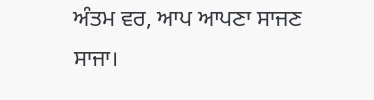ਅੰਤਮ ਵਰ, ਆਪ ਆਪਣਾ ਸਾਜਣ ਸਾਜਾ।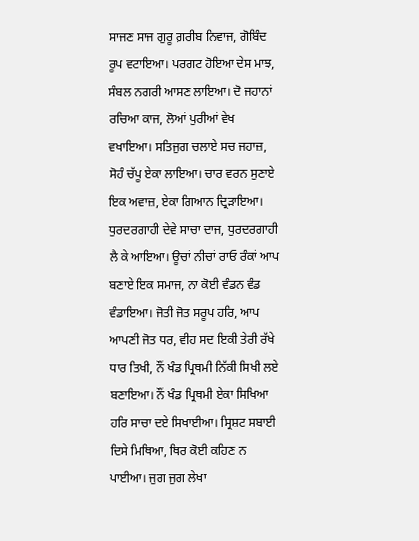ਸਾਜਣ ਸਾਜ ਗੁਰੂ ਗ਼ਰੀਬ ਨਿਵਾਜ, ਗੋਬਿੰਦ ਰੂਪ ਵਟਾਇਆ। ਪਰਗਟ ਹੋਇਆ ਦੇਸ ਮਾਝ, ਸੰਬਲ ਨਗਰੀ ਆਸਣ ਲਾਇਆ। ਦੋ ਜਹਾਨਾਂ ਰਚਿਆ ਕਾਜ, ਲੋਆਂ ਪੁਰੀਆਂ ਵੇਖ ਵਖਾਇਆ। ਸਤਿਜੁਗ ਚਲਾਏ ਸਚ ਜਹਾਜ਼, ਸੋਹੰ ਚੱਪੂ ਏਕਾ ਲਾਇਆ। ਚਾਰ ਵਰਨ ਸੁਣਾਏ ਇਕ ਅਵਾਜ਼, ਏਕਾ ਗਿਆਨ ਦ੍ਰਿੜਾਇਆ। ਧੁਰਦਰਗਾਹੀ ਦੇਵੇ ਸਾਚਾ ਦਾਜ, ਧੁਰਦਰਗਾਹੀ ਲੈ ਕੇ ਆਇਆ। ਊਚਾਂ ਨੀਚਾਂ ਰਾਓ ਰੰਕਾਂ ਆਪ ਬਣਾਏ ਇਕ ਸਮਾਜ, ਨਾ ਕੋਈ ਵੰਡਨ ਵੰਡ ਵੰਡਾਇਆ। ਜੋਤੀ ਜੋਤ ਸਰੂਪ ਹਰਿ, ਆਪ ਆਪਣੀ ਜੋਤ ਧਰ, ਵੀਹ ਸਦ ਇਕੀ ਤੇਰੀ ਰੱਖੇ ਧਾਰ ਤਿਖੀ, ਨੌਂ ਖੰਡ ਪ੍ਰਿਥਮੀ ਨਿੱਕੀ ਸਿਖੀ ਲਏ ਬਣਾਇਆ। ਨੌਂ ਖੰਡ ਪ੍ਰਿਥਮੀ ਏਕਾ ਸਿਖਿਆ ਹਰਿ ਸਾਚਾ ਦਏ ਸਿਖਾਈਆ। ਸ੍ਰਿਸ਼ਟ ਸਬਾਈ ਦਿਸੇ ਮਿਥਿਆ, ਥਿਰ ਕੋਈ ਕਹਿਣ ਨ ਪਾਈਆ। ਜੁਗ ਜੁਗ ਲੇਖਾ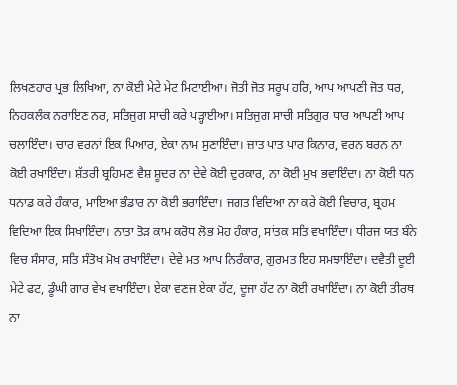ਲਿਖਣਹਾਰ ਪ੍ਰਭ ਲਿਖਿਆ, ਨਾ ਕੋਈ ਮੇਟੇ ਮੇਟ ਮਿਟਾਈਆ। ਜੋਤੀ ਜੋਤ ਸਰੂਪ ਹਰਿ, ਆਪ ਆਪਣੀ ਜੋਤ ਧਰ, ਨਿਹਕਲੰਕ ਨਰਾਇਣ ਨਰ, ਸਤਿਜੁਗ ਸਾਚੀ ਕਰੇ ਪੜ੍ਹਾਈਆ। ਸਤਿਜੁਗ ਸਾਚੀ ਸਤਿਗੁਰ ਧਾਰ ਆਪਣੀ ਆਪ ਚਲਾਇੰਦਾ। ਚਾਰ ਵਰਨਾਂ ਇਕ ਪਿਆਰ, ਏਕਾ ਨਾਮ ਸੁਣਾਇੰਦਾ। ਜ਼ਾਤ ਪਾਤ ਪਾਰ ਕਿਨਾਰ, ਵਰਨ ਬਰਨ ਨਾ ਕੋਈ ਰਖਾਇੰਦਾ। ਸ਼ੱਤਰੀ ਬ੍ਰਹਿਮਣ ਵੈਸ਼ ਸ਼ੂਦਰ ਨਾ ਦੇਵੇ ਕੋਈ ਦੁਰਕਾਰ, ਨਾ ਕੋਈ ਮੁਖ ਭਵਾਇੰਦਾ। ਨਾ ਕੋਈ ਧਨ ਧਨਾਡ ਕਰੇ ਹੰਕਾਰ, ਮਾਇਆ ਭੰਡਾਰ ਨਾ ਕੋਈ ਭਰਾਇੰਦਾ। ਜਗਤ ਵਿਦਿਆ ਨਾ ਕਰੇ ਕੋਈ ਵਿਚਾਰ, ਬ੍ਰਹਮ ਵਿਦਿਆ ਇਕ ਸਿਖਾਇੰਦਾ। ਨਾਤਾ ਤੋੜ ਕਾਮ ਕਰੋਧ ਲੋਭ ਮੋਹ ਹੰਕਾਰ, ਸਾਂਤਕ ਸਤਿ ਵਖਾਇੰਦਾ। ਧੀਰਜ ਯਤ ਬੰਨੇ ਵਿਚ ਸੰਸਾਰ, ਸਤਿ ਸੰਤੋਖ ਮੋਖ ਰਖਾਇੰਦਾ। ਦੇਵੇ ਮਤ ਆਪ ਨਿਰੰਕਾਰ, ਗੁਰਮਤ ਇਹ ਸਮਝਾਇੰਦਾ। ਦਵੈਤੀ ਦੂਈ ਮੇਟੇ ਫਟ, ਡੂੰਘੀ ਗਾਰ ਵੇਖ ਵਖਾਇੰਦਾ। ਏਕਾ ਵਣਜ ਏਕਾ ਹੱਟ, ਦੂਜਾ ਹੱਟ ਨਾ ਕੋਈ ਰਖਾਇੰਦਾ। ਨਾ ਕੋਈ ਤੀਰਥ ਨਾ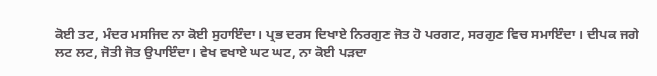ਕੋਈ ਤਟ, ਮੰਦਰ ਮਸਜਿਦ ਨਾ ਕੋਈ ਸੁਹਾਇੰਦਾ। ਪ੍ਰਭ ਦਰਸ ਦਿਖਾਏ ਨਿਰਗੁਣ ਜੋਤ ਹੋ ਪਰਗਟ, ਸਰਗੁਣ ਵਿਚ ਸਮਾਇੰਦਾ । ਦੀਪਕ ਜਗੇ ਲਟ ਲਟ, ਜੋਤੀ ਜੋਤ ਉਪਾਇੰਦਾ। ਵੇਖ ਵਖਾਏ ਘਟ ਘਟ, ਨਾ ਕੋਈ ਪੜਦਾ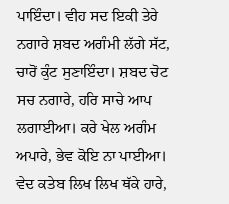ਪਾਇੰਦਾ। ਵੀਹ ਸਦ ਇਕੀ ਤੇਰੇ ਨਗਾਰੇ ਸ਼ਬਦ ਅਗੰਮੀ ਲੱਗੇ ਸੱਟ, ਚਾਰੋਂ ਕੁੰਟ ਸੁਣਾਇੰਦਾ। ਸ਼ਬਦ ਚੋਟ ਸਚ ਨਗਾਰੇ, ਹਰਿ ਸਾਚੇ ਆਪ ਲਗਾਈਆ। ਕਰੇ ਖੇਲ ਅਗੰਮ ਅਪਾਰੇ, ਭੇਵ ਕੋਇ ਨਾ ਪਾਈਆ। ਵੇਦ ਕਤੇਬ ਲਿਖ ਲਿਖ ਥੱਕੇ ਹਾਰੇ,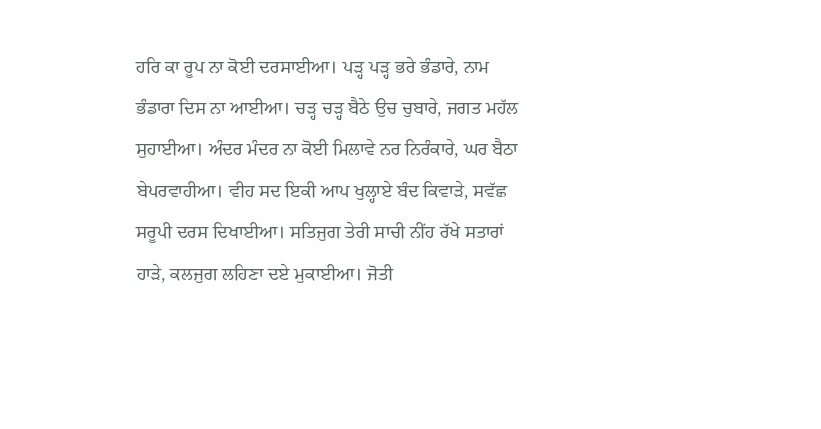ਹਰਿ ਕਾ ਰੂਪ ਨਾ ਕੋਈ ਦਰਸਾਈਆ। ਪੜ੍ਹ ਪੜ੍ਹ ਭਰੇ ਭੰਡਾਰੇ, ਨਾਮ ਭੰਡਾਰਾ ਦਿਸ ਨਾ ਆਈਆ। ਚੜ੍ਹ ਚੜ੍ਹ ਬੈਠੇ ਉਚ ਚੁਬਾਰੇ, ਜਗਤ ਮਹੱਲ ਸੁਹਾਈਆ। ਅੰਦਰ ਮੰਦਰ ਨਾ ਕੋਈ ਮਿਲਾਵੇ ਨਰ ਨਿਰੰਕਾਰੇ, ਘਰ ਬੈਠਾ ਬੇਪਰਵਾਹੀਆ। ਵੀਹ ਸਦ ਇਕੀ ਆਪ ਖੁਲ੍ਹਾਏ ਬੰਦ ਕਿਵਾੜੇ, ਸਵੱਛ ਸਰੂਪੀ ਦਰਸ ਦਿਖਾਈਆ। ਸਤਿਜੁਗ ਤੇਰੀ ਸਾਚੀ ਨੀਂਹ ਰੱਖੇ ਸਤਾਰਾਂ ਹਾੜੇ, ਕਲਜੁਗ ਲਹਿਣਾ ਦਏ ਮੁਕਾਈਆ। ਜੋਤੀ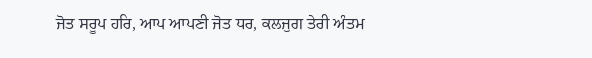ਜੋਤ ਸਰੂਪ ਹਰਿ, ਆਪ ਆਪਣੀ ਜੋਤ ਧਰ, ਕਲਜੁਗ ਤੇਰੀ ਅੰਤਮ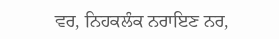ਵਰ, ਨਿਹਕਲੰਕ ਨਰਾਇਣ ਨਰ,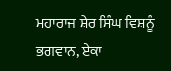ਮਹਾਰਾਜ ਸ਼ੇਰ ਸਿੰਘ ਵਿਸ਼ਨੂੰ ਭਗਵਾਨ, ਏਕਾ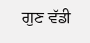ਗੁਣ ਵੱਡੀ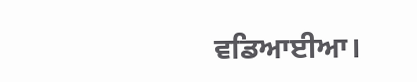ਵਡਿਆਈਆ।